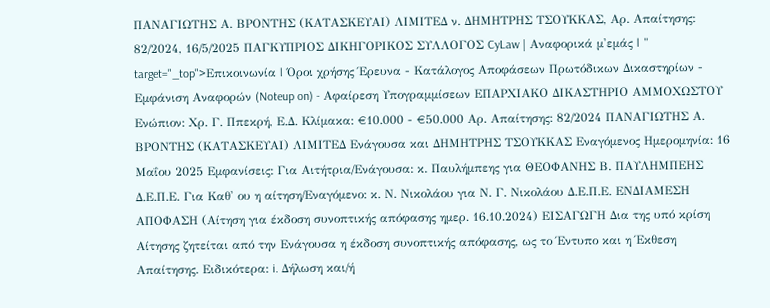ΠΑΝΑΓΙΩΤΗΣ Α. ΒΡΟΝΤΗΣ (ΚΑΤΑΣΚΕΥΑΙ) ΛΙΜΙΤΕΔ ν. ΔΗΜΗΤΡΗΣ ΤΣΟΥΚΚΑΣ, Αρ. Απαίτησης: 82/2024, 16/5/2025 ΠΑΓΚΥΠΡΙΟΣ ΔΙΚΗΓΟΡΙΚΟΣ ΣΥΛΛΟΓΟΣ CyLaw | Αναφορικά μ'εμάς | " target="_top">Επικοινωνία | Όροι χρήσης Έρευνα - Κατάλογος Αποφάσεων Πρωτόδικων Δικαστηρίων - Εμφάνιση Αναφορών (Noteup on) - Αφαίρεση Υπογραμμίσεων ΕΠΑΡΧΙΑΚΟ ΔΙΚΑΣΤΗΡΙΟ ΑΜΜΟΧΩΣΤΟΥ Ενώπιον: Χρ. Γ. Ππεκρή, Ε.Δ. Κλίμακα: €10.000 - €50.000 Αρ. Απαίτησης: 82/2024 ΠΑΝΑΓΙΩΤΗΣ Α. ΒΡΟΝΤΗΣ (ΚΑΤΑΣΚΕΥΑΙ) ΛΙΜΙΤΕΔ Ενάγουσα και ΔΗΜΗΤΡΗΣ ΤΣΟΥΚΚΑΣ Εναγόμενος Ημερομηνία: 16 Μαΐου 2025 Εμφανίσεις: Για Αιτήτρια/Ενάγουσα: κ. Παυλήμπεης για ΘΕΟΦΑΝΗΣ Β. ΠΑΥΛΗΜΠΕΗΣ Δ.Ε.Π.Ε. Για Καθ' ου η αίτηση/Εναγόμενο: κ. Ν. Νικολάου για Ν. Γ. Νικολάου Δ.Ε.Π.Ε. ΕΝΔΙΑΜΕΣΗ ΑΠΟΦΑΣΗ (Αίτηση για έκδοση συνοπτικής απόφασης ημερ. 16.10.2024) ΕΙΣΑΓΩΓΗ Δια της υπό κρίση Αίτησης ζητείται από την Ενάγουσα η έκδοση συνοπτικής απόφασης, ως το Έντυπο και η Έκθεση Απαίτησης. Ειδικότερα: i. Δήλωση και/ή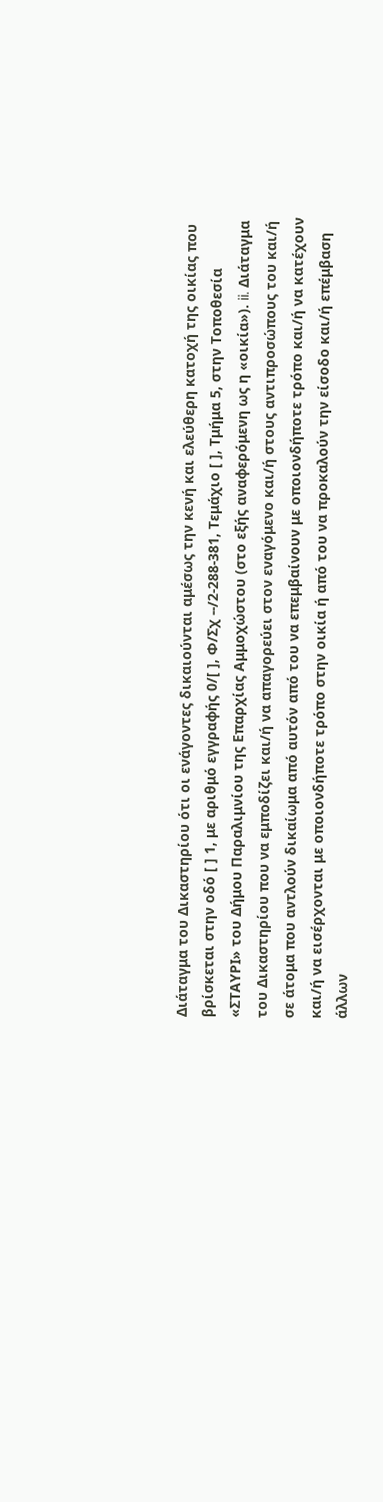Διάταγμα του Δικαστηρίου ότι οι ενάγοντες δικαιούνται αμέσως την κενή και ελεύθερη κατοχή της οικίας που βρίσκεται στην οδό [ ] 1, με αριθμό εγγραφής 0/[ ], Φ/Σχ --/2-288-381, Τεμάχιο [ ], Τμήμα 5, στην Τοποθεσία «ΣΤΑΥΡΙ» του Δήμου Παραλιμνίου της Επαρχίας Αμμοχώστου (στο εξής αναφερόμενη ως η «οικία»). ii. Διάταγμα του Δικαστηρίου που να εμποδίζει και/ή να απαγορεύει στον εναγόμενο και/ή στους αντιπροσώπους του και/ή σε άτομα που αντλούν δικαίωμα από αυτόν από του να επεμβαίνουν με οποιονδήποτε τρόπο και/ή να κατέχουν και/ή να εισέρχονται με οποιονδήποτε τρόπο στην οικία ή από του να προκαλούν την είσοδο και/ή επέμβαση άλλων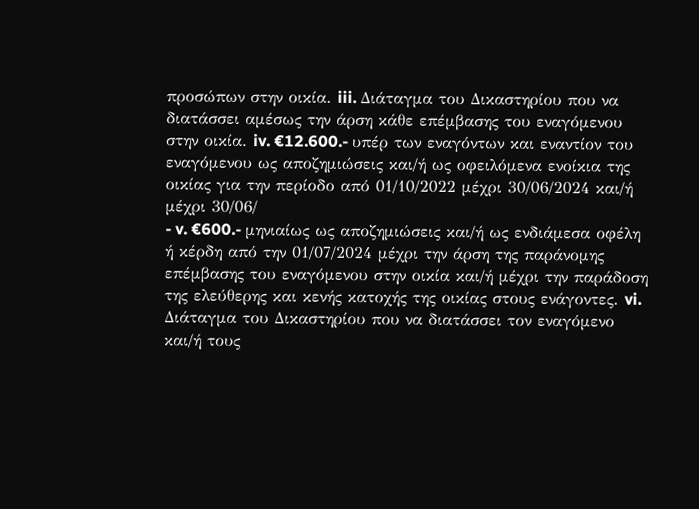προσώπων στην οικία. iii. Διάταγμα του Δικαστηρίου που να διατάσσει αμέσως την άρση κάθε επέμβασης του εναγόμενου στην οικία. iv. €12.600.- υπέρ των εναγόντων και εναντίον του εναγόμενου ως αποζημιώσεις και/ή ως οφειλόμενα ενοίκια της οικίας για την περίοδο από 01/10/2022 μέχρι 30/06/2024 και/ή μέχρι 30/06/
- v. €600.- μηνιαίως ως αποζημιώσεις και/ή ως ενδιάμεσα οφέλη ή κέρδη από την 01/07/2024 μέχρι την άρση της παράνομης επέμβασης του εναγόμενου στην οικία και/ή μέχρι την παράδοση της ελεύθερης και κενής κατοχής της οικίας στους ενάγοντες. vi. Διάταγμα του Δικαστηρίου που να διατάσσει τον εναγόμενο και/ή τους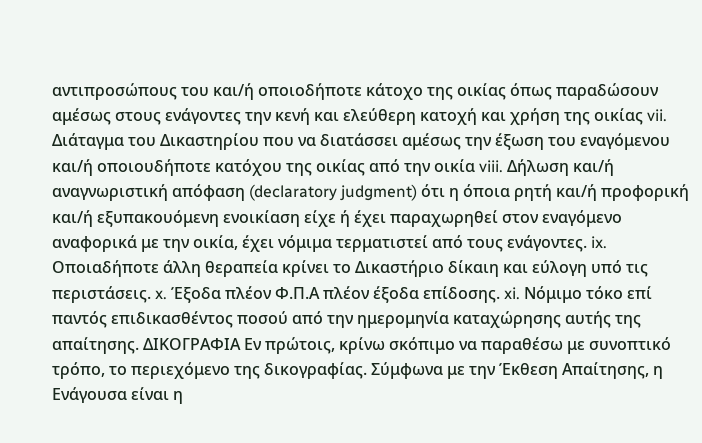αντιπροσώπους του και/ή οποιοδήποτε κάτοχο της οικίας όπως παραδώσουν αμέσως στους ενάγοντες την κενή και ελεύθερη κατοχή και χρήση της οικίας vii. Διάταγμα του Δικαστηρίου που να διατάσσει αμέσως την έξωση του εναγόμενου και/ή οποιουδήποτε κατόχου της οικίας από την οικία viii. Δήλωση και/ή αναγνωριστική απόφαση (declaratory judgment) ότι η όποια ρητή και/ή προφορική και/ή εξυπακουόμενη ενοικίαση είχε ή έχει παραχωρηθεί στον εναγόμενο αναφορικά με την οικία, έχει νόμιμα τερματιστεί από τους ενάγοντες. ix. Οποιαδήποτε άλλη θεραπεία κρίνει το Δικαστήριο δίκαιη και εύλογη υπό τις περιστάσεις. x. Έξοδα πλέον Φ.Π.Α πλέον έξοδα επίδοσης. xi. Νόμιμο τόκο επί παντός επιδικασθέντος ποσού από την ημερομηνία καταχώρησης αυτής της απαίτησης. ΔΙΚΟΓΡΑΦΙΑ Εν πρώτοις, κρίνω σκόπιμο να παραθέσω με συνοπτικό τρόπο, το περιεχόμενο της δικογραφίας. Σύμφωνα με την Έκθεση Απαίτησης, η Ενάγουσα είναι η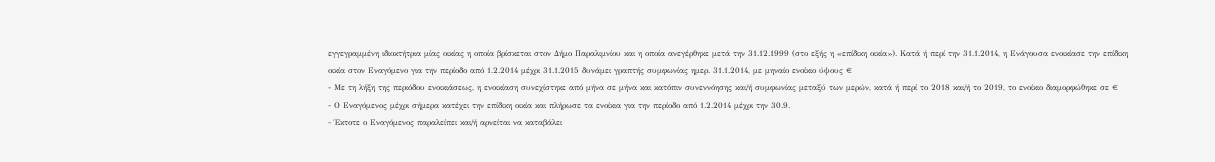εγγεγραμμένη ιδιοκτήτρια μίας οικίας η οποία βρίσκεται στον Δήμο Παραλιμνίου και η οποία ανεγέρθηκε μετά την 31.12.1999 (στο εξής η «επίδικη οικία»). Κατά ή περί την 31.1.2014, η Ενάγουσα ενοικίασε την επίδικη οικία στον Εναγόμενο για την περίοδο από 1.2.2014 μέχρι 31.1.2015 δυνάμει γραπτής συμφωνίας ημερ. 31.1.2014, με μηναίο ενοίκιο ύψους €
- Με τη λήξη της περιόδου ενοικιάσεως, η ενοικίαση συνεχίστηκε από μήνα σε μήνα και κατόπιν συνεννόησης και/ή συμφωνίας μεταξύ των μερών, κατά ή περί το 2018 και/ή το 2019, το ενοίκιο διαμορφώθηκε σε €
- Ο Εναγόμενος μέχρι σήμερα κατέχει την επίδικη οικία και πλήρωσε τα ενοίκια για την περίοδο από 1.2.2014 μέχρι την 30.9.
- Έκτοτε ο Εναγόμενος παραλείπει και/ή αρνείται να καταβάλει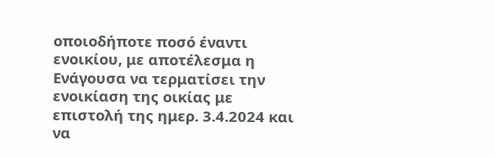οποιοδήποτε ποσό έναντι ενοικίου, με αποτέλεσμα η Ενάγουσα να τερματίσει την ενοικίαση της οικίας με επιστολή της ημερ. 3.4.2024 και να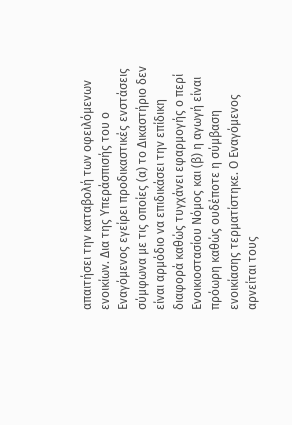απαιτήσει την καταβολή των οφειλόμενων ενοικίων. Δια της Υπεράσπισής του ο Εναγόμενος εγείρει προδικαστικές ενστάσεις σύμφωνα με τις οποίες (α) το Δικαστήριο δεν είναι αρμόδιο να επιδικάσει την επίδικη διαφορά καθώς τυγχάνει εφαρμογής ο περί Ενοικιοστασίου Νόμος και (β) η αγωγή είναι πρόωρη καθώς ουδέποτε η σύμβαση ενοικίασης τερματίστηκε. Ο Εναγόμενος αρνείται τους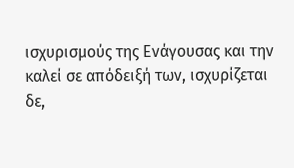ισχυρισμούς της Ενάγουσας και την καλεί σε απόδειξή των, ισχυρίζεται δε,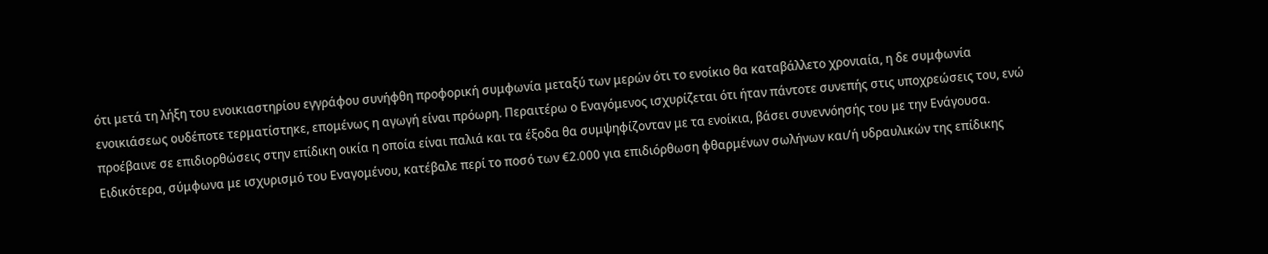ότι μετά τη λήξη του ενοικιαστηρίου εγγράφου συνήφθη προφορική συμφωνία μεταξύ των μερών ότι το ενοίκιο θα καταβάλλετο χρονιαία, η δε συμφωνία ενοικιάσεως ουδέποτε τερματίστηκε, επομένως η αγωγή είναι πρόωρη. Περαιτέρω ο Εναγόμενος ισχυρίζεται ότι ήταν πάντοτε συνεπής στις υποχρεώσεις του, ενώ προέβαινε σε επιδιορθώσεις στην επίδικη οικία η οποία είναι παλιά και τα έξοδα θα συμψηφίζονταν με τα ενοίκια, βάσει συνεννόησής του με την Ενάγουσα. Ειδικότερα, σύμφωνα με ισχυρισμό του Εναγομένου, κατέβαλε περί το ποσό των €2.000 για επιδιόρθωση φθαρμένων σωλήνων και/ή υδραυλικών της επίδικης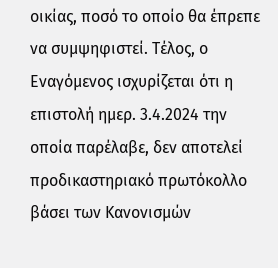οικίας, ποσό το οποίο θα έπρεπε να συμψηφιστεί. Τέλος, ο Εναγόμενος ισχυρίζεται ότι η επιστολή ημερ. 3.4.2024 την οποία παρέλαβε, δεν αποτελεί προδικαστηριακό πρωτόκολλο βάσει των Κανονισμών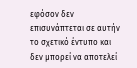εφόσον δεν επισυνάπτεται σε αυτήν το σχετικό έντυπο και δεν μπορεί να αποτελεί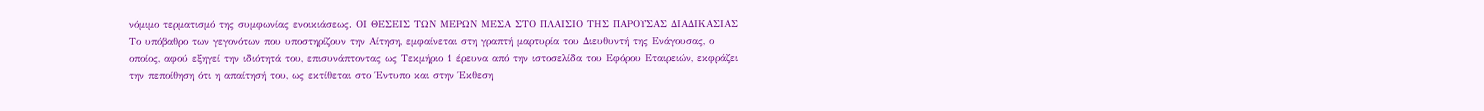νόμιμο τερματισμό της συμφωνίας ενοικιάσεως. ΟΙ ΘΕΣΕΙΣ ΤΩΝ ΜΕΡΩΝ ΜΕΣΑ ΣΤΟ ΠΛΑΙΣΙΟ ΤΗΣ ΠΑΡΟΥΣΑΣ ΔΙΑΔΙΚΑΣΙΑΣ Το υπόβαθρο των γεγονότων που υποστηρίζουν την Αίτηση, εμφαίνεται στη γραπτή μαρτυρία του Διευθυντή της Ενάγουσας, ο οποίος, αφού εξηγεί την ιδιότητά του, επισυνάπτοντας ως Τεκμήριο 1 έρευνα από την ιστοσελίδα του Εφόρου Εταιρειών, εκφράζει την πεποίθηση ότι η απαίτησή του, ως εκτίθεται στο Έντυπο και στην Έκθεση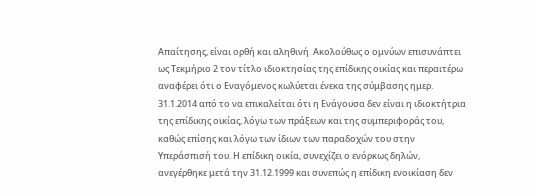Απαίτησης, είναι ορθή και αληθινή. Ακολούθως ο ομνύων επισυνάπτει ως Τεκμήριο 2 τον τίτλο ιδιοκτησίας της επίδικης οικίας και περαιτέρω αναφέρει ότι ο Εναγόμενος κωλύεται ένεκα της σύμβασης ημερ. 31.1.2014 από το να επικαλείται ότι η Ενάγουσα δεν είναι η ιδιοκτήτρια της επίδικης οικίας, λόγω των πράξεων και της συμπεριφοράς του, καθώς επίσης και λόγω των ίδιων των παραδοχών του στην Υπεράσπισή του. Η επίδικη οικία, συνεχίζει ο ενόρκως δηλών, ανεγέρθηκε μετά την 31.12.1999 και συνεπώς η επίδικη ενοικίαση δεν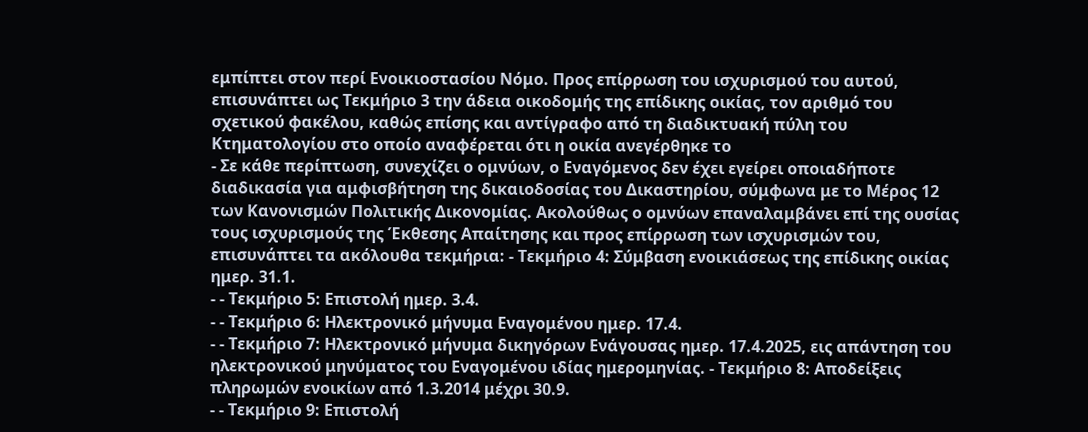εμπίπτει στον περί Ενοικιοστασίου Νόμο. Προς επίρρωση του ισχυρισμού του αυτού, επισυνάπτει ως Τεκμήριο 3 την άδεια οικοδομής της επίδικης οικίας, τον αριθμό του σχετικού φακέλου, καθώς επίσης και αντίγραφο από τη διαδικτυακή πύλη του Κτηματολογίου στο οποίο αναφέρεται ότι η οικία ανεγέρθηκε το
- Σε κάθε περίπτωση, συνεχίζει ο ομνύων, ο Εναγόμενος δεν έχει εγείρει οποιαδήποτε διαδικασία για αμφισβήτηση της δικαιοδοσίας του Δικαστηρίου, σύμφωνα με το Μέρος 12 των Κανονισμών Πολιτικής Δικονομίας. Ακολούθως ο ομνύων επαναλαμβάνει επί της ουσίας τους ισχυρισμούς της Έκθεσης Απαίτησης και προς επίρρωση των ισχυρισμών του, επισυνάπτει τα ακόλουθα τεκμήρια: - Τεκμήριο 4: Σύμβαση ενοικιάσεως της επίδικης οικίας ημερ. 31.1.
- - Τεκμήριο 5: Επιστολή ημερ. 3.4.
- - Τεκμήριο 6: Ηλεκτρονικό μήνυμα Εναγομένου ημερ. 17.4.
- - Τεκμήριο 7: Ηλεκτρονικό μήνυμα δικηγόρων Ενάγουσας ημερ. 17.4.2025, εις απάντηση του ηλεκτρονικού μηνύματος του Εναγομένου ιδίας ημερομηνίας. - Τεκμήριο 8: Αποδείξεις πληρωμών ενοικίων από 1.3.2014 μέχρι 30.9.
- - Τεκμήριο 9: Επιστολή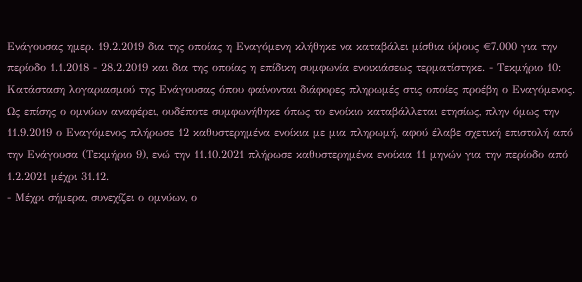Ενάγουσας ημερ. 19.2.2019 δια της οποίας η Εναγόμενη κλήθηκε να καταβάλει μίσθια ύψους €7.000 για την περίοδο 1.1.2018 - 28.2.2019 και δια της οποίας η επίδικη συμφωνία ενοικιάσεως τερματίστηκε. - Τεκμήριο 10: Κατάσταση λογαριασμού της Ενάγουσας όπου φαίνονται διάφορες πληρωμές στις οποίες προέβη ο Εναγόμενος. Ως επίσης ο ομνύων αναφέρει, ουδέποτε συμφωνήθηκε όπως το ενοίκιο καταβάλλεται ετησίως, πλην όμως την 11.9.2019 ο Εναγόμενος πλήρωσε 12 καθυστερημένα ενοίκια με μια πληρωμή, αφού έλαβε σχετική επιστολή από την Ενάγουσα (Τεκμήριο 9), ενώ την 11.10.2021 πλήρωσε καθυστερημένα ενοίκια 11 μηνών για την περίοδο από 1.2.2021 μέχρι 31.12.
- Μέχρι σήμερα, συνεχίζει ο ομνύων, ο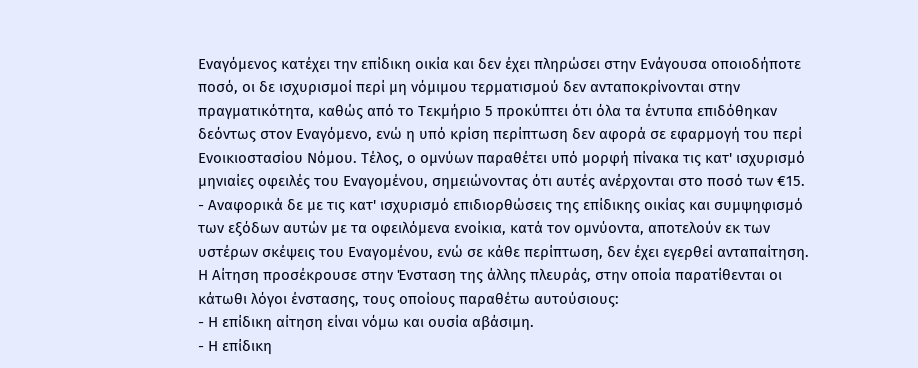Εναγόμενος κατέχει την επίδικη οικία και δεν έχει πληρώσει στην Ενάγουσα οποιοδήποτε ποσό, οι δε ισχυρισμοί περί μη νόμιμου τερματισμού δεν ανταποκρίνονται στην πραγματικότητα, καθώς από το Τεκμήριο 5 προκύπτει ότι όλα τα έντυπα επιδόθηκαν δεόντως στον Εναγόμενο, ενώ η υπό κρίση περίπτωση δεν αφορά σε εφαρμογή του περί Ενοικιοστασίου Νόμου. Τέλος, ο ομνύων παραθέτει υπό μορφή πίνακα τις κατ' ισχυρισμό μηνιαίες οφειλές του Εναγομένου, σημειώνοντας ότι αυτές ανέρχονται στο ποσό των €15.
- Αναφορικά δε με τις κατ' ισχυρισμό επιδιορθώσεις της επίδικης οικίας και συμψηφισμό των εξόδων αυτών με τα οφειλόμενα ενοίκια, κατά τον ομνύοντα, αποτελούν εκ των υστέρων σκέψεις του Εναγομένου, ενώ σε κάθε περίπτωση, δεν έχει εγερθεί ανταπαίτηση. Η Αίτηση προσέκρουσε στην Ένσταση της άλλης πλευράς, στην οποία παρατίθενται οι κάτωθι λόγοι ένστασης, τους οποίους παραθέτω αυτούσιους:
- Η επίδικη αίτηση είναι νόμω και ουσία αβάσιμη.
- Η επίδικη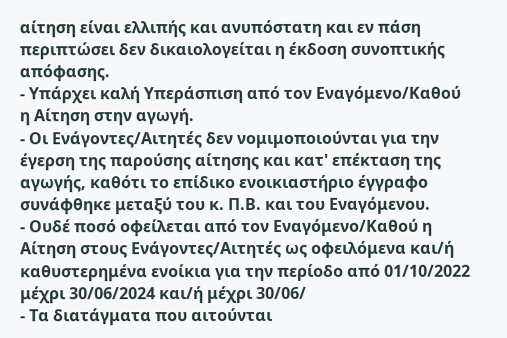αίτηση είναι ελλιπής και ανυπόστατη και εν πάση περιπτώσει δεν δικαιολογείται η έκδοση συνοπτικής απόφασης.
- Υπάρχει καλή Υπεράσπιση από τον Εναγόμενο/Καθού η Αίτηση στην αγωγή.
- Οι Ενάγοντες/Αιτητές δεν νομιμοποιούνται για την έγερση της παρούσης αίτησης και κατ' επέκταση της αγωγής, καθότι το επίδικο ενοικιαστήριο έγγραφο συνάφθηκε μεταξύ του κ. Π.Β. και του Εναγόμενου.
- Ουδέ ποσό οφείλεται από τον Εναγόμενο/Καθού η Αίτηση στους Ενάγοντες/Αιτητές ως οφειλόμενα και/ή καθυστερημένα ενοίκια για την περίοδο από 01/10/2022 μέχρι 30/06/2024 και/ή μέχρι 30/06/
- Τα διατάγματα που αιτούνται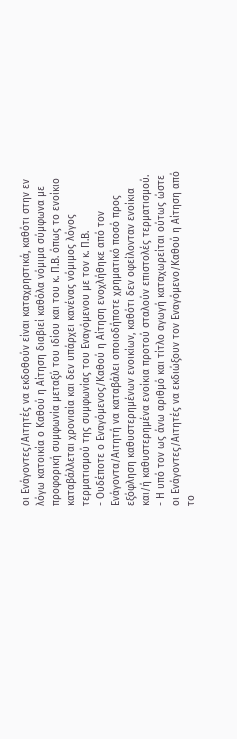οι Ενάγοντες/Αιτητές να εκδοθούν είναι καταχρηστικά, καθότι στην εν λόγω κατοικία ο Καθού η Αίτηση διαβιεί καθόλα νόμιμα σύμφωνα με προφορική συμφωνία μεταξύ του ιδίου και του κ. Π.Β. όπως το ενοίκιο καταβάλλεται χρονιαία και δεν υπάρχει κανένας νόμιμος λόγος τερματισμού της συμφωνίας του Εναγόμενου με τον κ. Π.Β.
- Ουδέποτε ο Εναγόμενος/Καθού η Αίτηση ενοχλήθηκε από τον Ενάγοντα/Αιτητή να καταβάλει οποιοδήποτε χρηματικό ποσό προς εξόφληση καθυστερημένων ενοικίων, καθότι δεν οφείλονταν ενοίκια και/ή καθυστερημένα ενοίκια προτού σταλούν επιστολές τερματισμού.
- Η υπό τον ως άνω αριθμό και τίτλο αγωγή καταχωρείται ούτως ώστε οι Ενάγοντες/Αιτητές να εκδιώξουν τον Εναγόμενο/Καθού η Αίτηση από το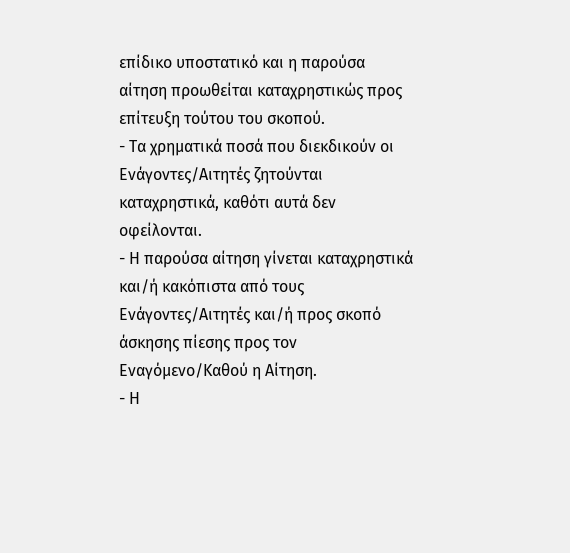επίδικο υποστατικό και η παρούσα αίτηση προωθείται καταχρηστικώς προς επίτευξη τούτου του σκοπού.
- Τα χρηματικά ποσά που διεκδικούν οι Ενάγοντες/Αιτητές ζητούνται καταχρηστικά, καθότι αυτά δεν οφείλονται.
- Η παρούσα αίτηση γίνεται καταχρηστικά και/ή κακόπιστα από τους Ενάγοντες/Αιτητές και/ή προς σκοπό άσκησης πίεσης προς τον Εναγόμενο/Καθού η Αίτηση.
- Η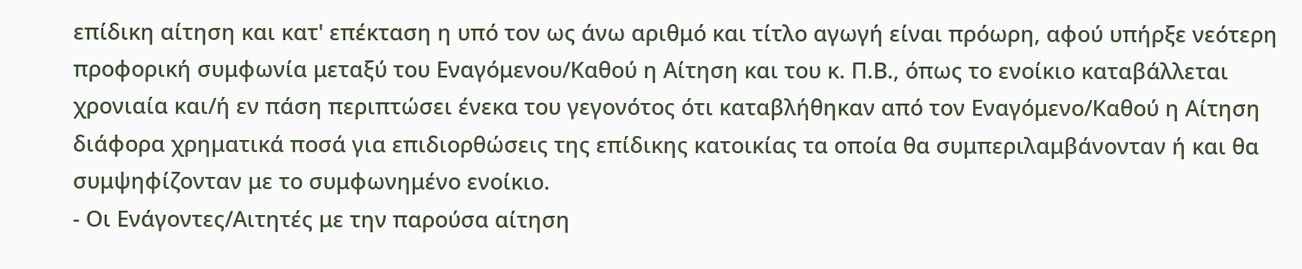επίδικη αίτηση και κατ' επέκταση η υπό τον ως άνω αριθμό και τίτλο αγωγή είναι πρόωρη, αφού υπήρξε νεότερη προφορική συμφωνία μεταξύ του Εναγόμενου/Καθού η Αίτηση και του κ. Π.Β., όπως το ενοίκιο καταβάλλεται χρονιαία και/ή εν πάση περιπτώσει ένεκα του γεγονότος ότι καταβλήθηκαν από τον Εναγόμενο/Καθού η Αίτηση διάφορα χρηματικά ποσά για επιδιορθώσεις της επίδικης κατοικίας τα οποία θα συμπεριλαμβάνονταν ή και θα συμψηφίζονταν με το συμφωνημένο ενοίκιο.
- Οι Ενάγοντες/Αιτητές με την παρούσα αίτηση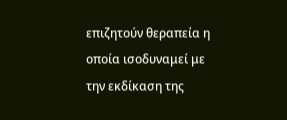επιζητούν θεραπεία η οποία ισοδυναμεί με την εκδίκαση της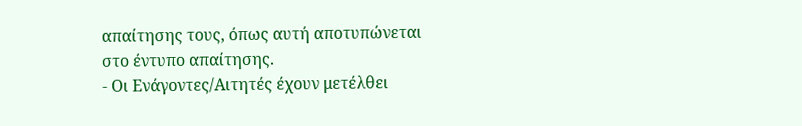απαίτησης τους, όπως αυτή αποτυπώνεται στο έντυπο απαίτησης.
- Οι Ενάγοντες/Αιτητές έχουν μετέλθει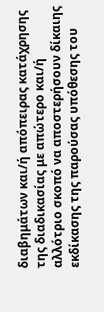διαβημάτων και/ή απόπειρας κατάχρησης της διαδικασίας με απώτερο και/ή αλλότριο σκοπό να αποστερήσουν δίκαιης εκδίκασης της παρούσας υπόθεσης του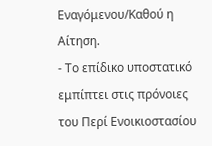Εναγόμενου/Καθού η Αίτηση.
- Το επίδικο υποστατικό εμπίπτει στις πρόνοιες του Περί Ενοικιοστασίου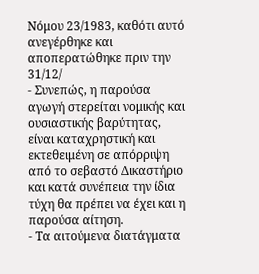Νόμου 23/1983, καθότι αυτό ανεγέρθηκε και αποπερατώθηκε πριν την 31/12/
- Συνεπώς, η παρούσα αγωγή στερείται νομικής και ουσιαστικής βαρύτητας, είναι καταχρηστική και εκτεθειμένη σε απόρριψη από το σεβαστό Δικαστήριο και κατά συνέπεια την ίδια τύχη θα πρέπει να έχει και η παρούσα αίτηση.
- Τα αιτούμενα διατάγματα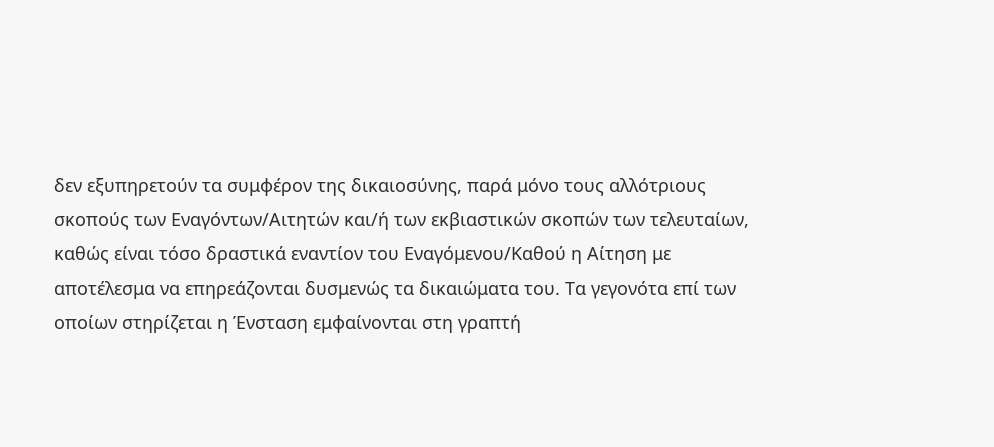δεν εξυπηρετούν τα συμφέρον της δικαιοσύνης, παρά μόνο τους αλλότριους σκοπούς των Εναγόντων/Αιτητών και/ή των εκβιαστικών σκοπών των τελευταίων, καθώς είναι τόσο δραστικά εναντίον του Εναγόμενου/Καθού η Αίτηση με αποτέλεσμα να επηρεάζονται δυσμενώς τα δικαιώματα του. Τα γεγονότα επί των οποίων στηρίζεται η Ένσταση εμφαίνονται στη γραπτή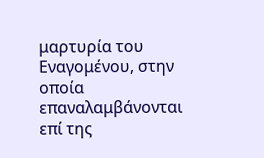μαρτυρία του Εναγομένου, στην οποία επαναλαμβάνονται επί της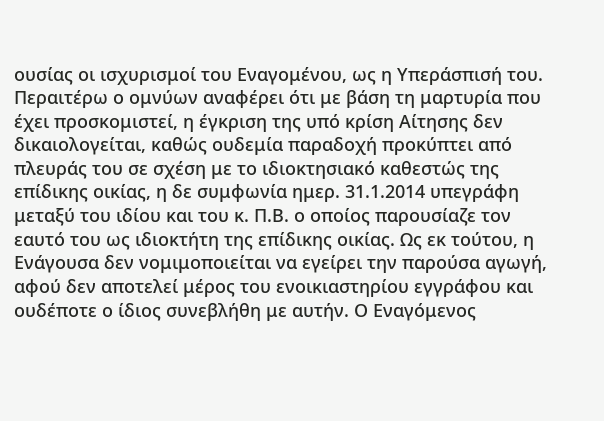ουσίας οι ισχυρισμοί του Εναγομένου, ως η Υπεράσπισή του. Περαιτέρω ο ομνύων αναφέρει ότι με βάση τη μαρτυρία που έχει προσκομιστεί, η έγκριση της υπό κρίση Αίτησης δεν δικαιολογείται, καθώς ουδεμία παραδοχή προκύπτει από πλευράς του σε σχέση με το ιδιοκτησιακό καθεστώς της επίδικης οικίας, η δε συμφωνία ημερ. 31.1.2014 υπεγράφη μεταξύ του ιδίου και του κ. Π.Β. ο οποίος παρουσίαζε τον εαυτό του ως ιδιοκτήτη της επίδικης οικίας. Ως εκ τούτου, η Ενάγουσα δεν νομιμοποιείται να εγείρει την παρούσα αγωγή, αφού δεν αποτελεί μέρος του ενοικιαστηρίου εγγράφου και ουδέποτε ο ίδιος συνεβλήθη με αυτήν. Ο Εναγόμενος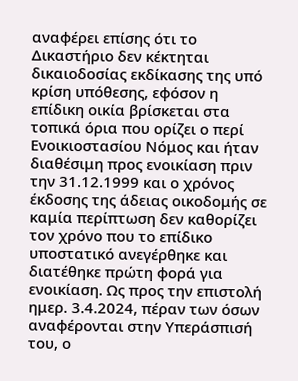αναφέρει επίσης ότι το Δικαστήριο δεν κέκτηται δικαιοδοσίας εκδίκασης της υπό κρίση υπόθεσης, εφόσον η επίδικη οικία βρίσκεται στα τοπικά όρια που ορίζει ο περί Ενοικιοστασίου Νόμος και ήταν διαθέσιμη προς ενοικίαση πριν την 31.12.1999 και ο χρόνος έκδοσης της άδειας οικοδομής σε καμία περίπτωση δεν καθορίζει τον χρόνο που το επίδικο υποστατικό ανεγέρθηκε και διατέθηκε πρώτη φορά για ενοικίαση. Ως προς την επιστολή ημερ. 3.4.2024, πέραν των όσων αναφέρονται στην Υπεράσπισή του, ο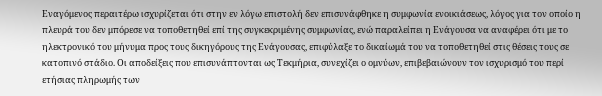Εναγόμενος περαιτέρω ισχυρίζεται ότι στην εν λόγω επιστολή δεν επισυνάφθηκε η συμφωνία ενοικιάσεως, λόγος για τον οποίο η πλευρά του δεν μπόρεσε να τοποθετηθεί επί της συγκεκριμένης συμφωνίας, ενώ παραλείπει η Ενάγουσα να αναφέρει ότι με το ηλεκτρονικό του μήνυμα προς τους δικηγόρους της Ενάγουσας, επιφύλαξε το δικαίωμά του να τοποθετηθεί στις θέσεις τους σε κατοπινό στάδιο. Οι αποδείξεις που επισυνάπτονται ως Τεκμήρια, συνεχίζει ο ομνύων, επιβεβαιώνουν τον ισχυρισμό του περί ετήσιας πληρωμής των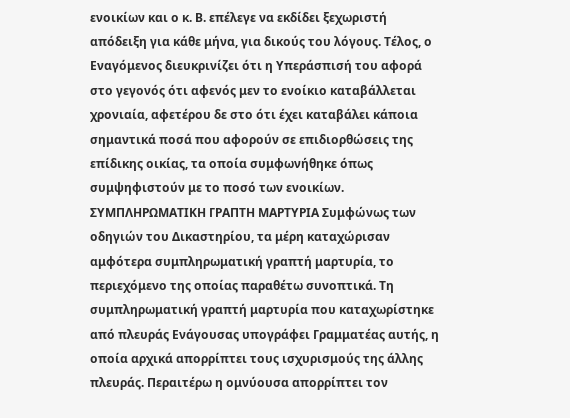ενοικίων και ο κ. Β. επέλεγε να εκδίδει ξεχωριστή απόδειξη για κάθε μήνα, για δικούς του λόγους. Τέλος, ο Εναγόμενος διευκρινίζει ότι η Υπεράσπισή του αφορά στο γεγονός ότι αφενός μεν το ενοίκιο καταβάλλεται χρονιαία, αφετέρου δε στο ότι έχει καταβάλει κάποια σημαντικά ποσά που αφορούν σε επιδιορθώσεις της επίδικης οικίας, τα οποία συμφωνήθηκε όπως συμψηφιστούν με το ποσό των ενοικίων. ΣΥΜΠΛΗΡΩΜΑΤΙΚΗ ΓΡΑΠΤΗ ΜΑΡΤΥΡΙΑ Συμφώνως των οδηγιών του Δικαστηρίου, τα μέρη καταχώρισαν αμφότερα συμπληρωματική γραπτή μαρτυρία, το περιεχόμενο της οποίας παραθέτω συνοπτικά. Τη συμπληρωματική γραπτή μαρτυρία που καταχωρίστηκε από πλευράς Ενάγουσας υπογράφει Γραμματέας αυτής, η οποία αρχικά απορρίπτει τους ισχυρισμούς της άλλης πλευράς. Περαιτέρω η ομνύουσα απορρίπτει τον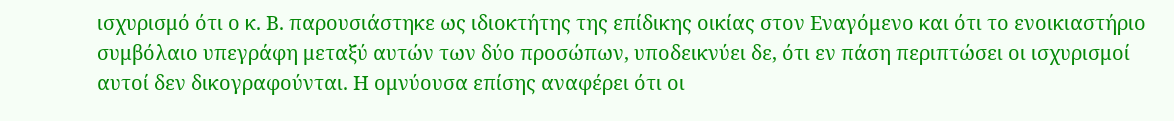ισχυρισμό ότι ο κ. Β. παρουσιάστηκε ως ιδιοκτήτης της επίδικης οικίας στον Εναγόμενο και ότι το ενοικιαστήριο συμβόλαιο υπεγράφη μεταξύ αυτών των δύο προσώπων, υποδεικνύει δε, ότι εν πάση περιπτώσει οι ισχυρισμοί αυτοί δεν δικογραφούνται. Η ομνύουσα επίσης αναφέρει ότι οι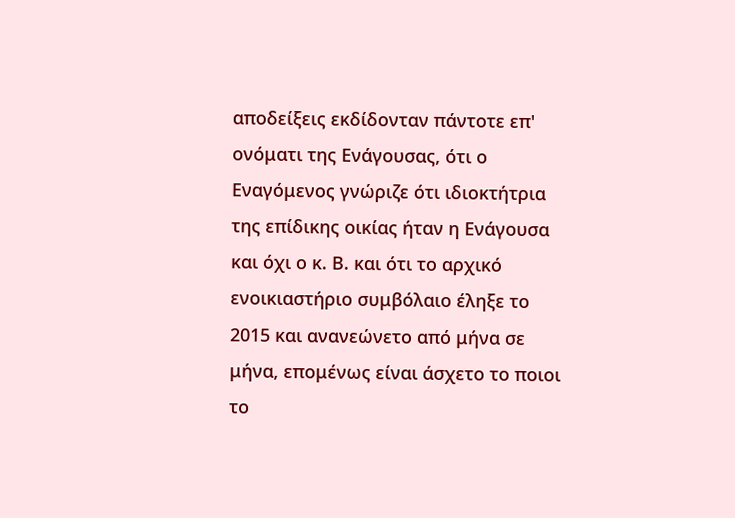αποδείξεις εκδίδονταν πάντοτε επ' ονόματι της Ενάγουσας, ότι ο Εναγόμενος γνώριζε ότι ιδιοκτήτρια της επίδικης οικίας ήταν η Ενάγουσα και όχι ο κ. Β. και ότι το αρχικό ενοικιαστήριο συμβόλαιο έληξε το 2015 και ανανεώνετο από μήνα σε μήνα, επομένως είναι άσχετο το ποιοι το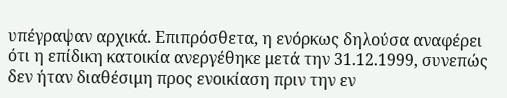υπέγραψαν αρχικά. Επιπρόσθετα, η ενόρκως δηλούσα αναφέρει ότι η επίδικη κατοικία ανεργέθηκε μετά την 31.12.1999, συνεπώς δεν ήταν διαθέσιμη προς ενοικίαση πριν την εν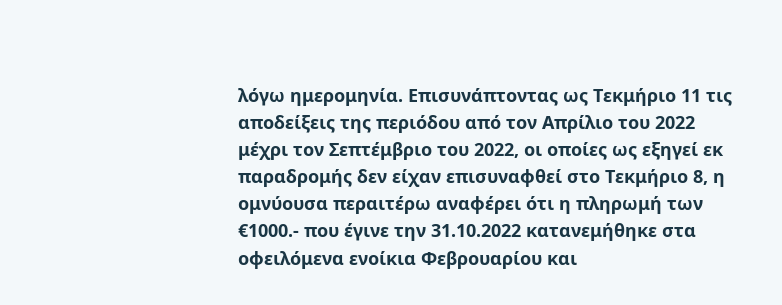λόγω ημερομηνία. Επισυνάπτοντας ως Τεκμήριο 11 τις αποδείξεις της περιόδου από τον Απρίλιο του 2022 μέχρι τον Σεπτέμβριο του 2022, οι οποίες ως εξηγεί εκ παραδρομής δεν είχαν επισυναφθεί στο Τεκμήριο 8, η ομνύουσα περαιτέρω αναφέρει ότι η πληρωμή των €1000.- που έγινε την 31.10.2022 κατανεμήθηκε στα οφειλόμενα ενοίκια Φεβρουαρίου και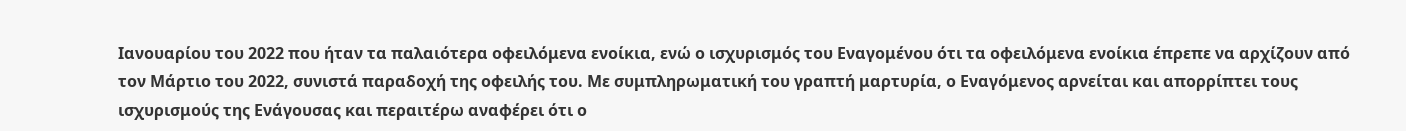Ιανουαρίου του 2022 που ήταν τα παλαιότερα οφειλόμενα ενοίκια, ενώ ο ισχυρισμός του Εναγομένου ότι τα οφειλόμενα ενοίκια έπρεπε να αρχίζουν από τον Μάρτιο του 2022, συνιστά παραδοχή της οφειλής του. Με συμπληρωματική του γραπτή μαρτυρία, ο Εναγόμενος αρνείται και απορρίπτει τους ισχυρισμούς της Ενάγουσας και περαιτέρω αναφέρει ότι ο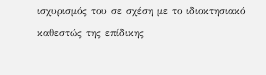ισχυρισμός του σε σχέση με το ιδιοκτησιακό καθεστώς της επίδικης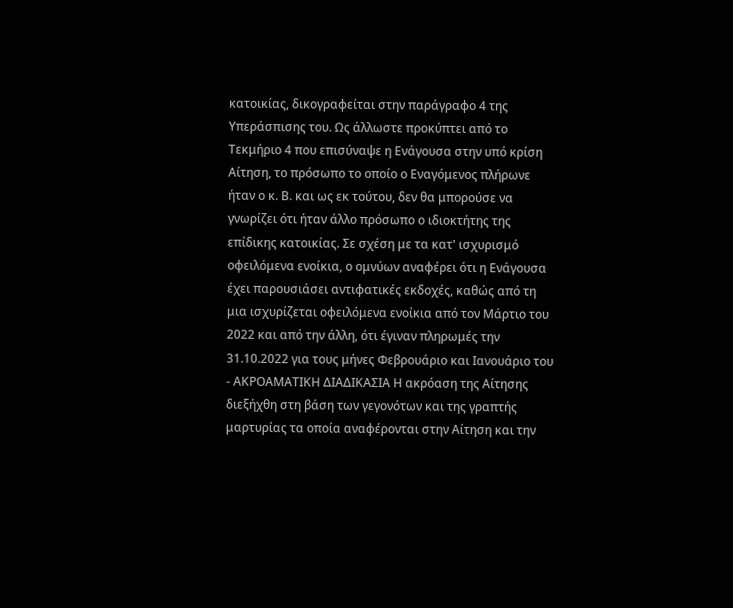κατοικίας, δικογραφείται στην παράγραφο 4 της Υπεράσπισης του. Ως άλλωστε προκύπτει από το Τεκμήριο 4 που επισύναψε η Ενάγουσα στην υπό κρίση Αίτηση, το πρόσωπο το οποίο ο Εναγόμενος πλήρωνε ήταν ο κ. Β. και ως εκ τούτου, δεν θα μπορούσε να γνωρίζει ότι ήταν άλλο πρόσωπο ο ιδιοκτήτης της επίδικης κατοικίας. Σε σχέση με τα κατ' ισχυρισμό οφειλόμενα ενοίκια, ο ομνύων αναφέρει ότι η Ενάγουσα έχει παρουσιάσει αντιφατικές εκδοχές, καθώς από τη μια ισχυρίζεται οφειλόμενα ενοίκια από τον Μάρτιο του 2022 και από την άλλη, ότι έγιναν πληρωμές την 31.10.2022 για τους μήνες Φεβρουάριο και Ιανουάριο του
- ΑΚΡΟΑΜΑΤΙΚΗ ΔΙΑΔΙΚΑΣΙΑ Η ακρόαση της Αίτησης διεξήχθη στη βάση των γεγονότων και της γραπτής μαρτυρίας τα οποία αναφέρονται στην Αίτηση και την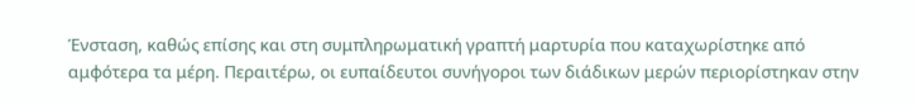Ένσταση, καθώς επίσης και στη συμπληρωματική γραπτή μαρτυρία που καταχωρίστηκε από αμφότερα τα μέρη. Περαιτέρω, οι ευπαίδευτοι συνήγοροι των διάδικων μερών περιορίστηκαν στην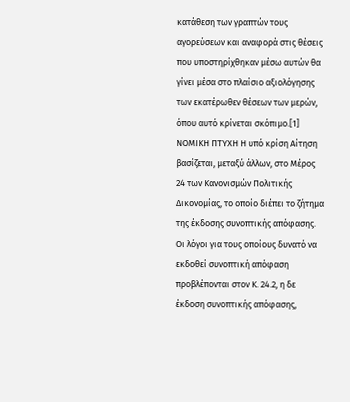κατάθεση των γραπτών τους αγορεύσεων και αναφορά στις θέσεις που υποστηρίχθηκαν μέσω αυτών θα γίνει μέσα στο πλαίσιο αξιολόγησης των εκατέρωθεν θέσεων των μερών, όπου αυτό κρίνεται σκόπιμο.[1] ΝΟΜΙΚΗ ΠΤΥΧΗ Η υπό κρίση Αίτηση βασίζεται, μεταξύ άλλων, στο Μέρος 24 των Κανονισμών Πολιτικής Δικονομίας, το οποίο διέπει το ζήτημα της έκδοσης συνοπτικής απόφασης. Οι λόγοι για τους οποίους δυνατό να εκδοθεί συνοπτική απόφαση προβλέπονται στον Κ. 24.2, η δε έκδοση συνοπτικής απόφασης,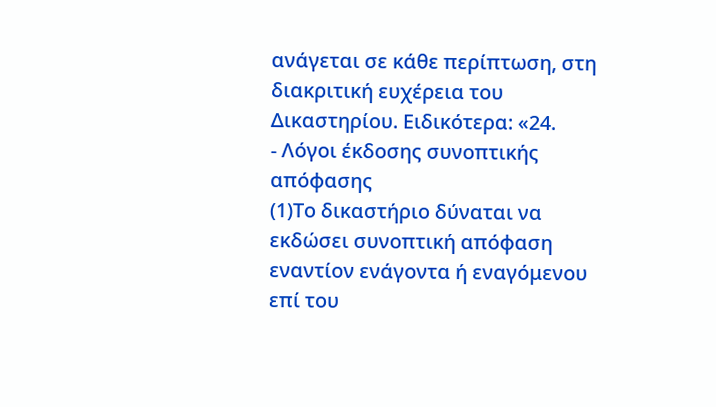ανάγεται σε κάθε περίπτωση, στη διακριτική ευχέρεια του Δικαστηρίου. Ειδικότερα: «24.
- Λόγοι έκδοσης συνοπτικής απόφασης
(1)Το δικαστήριο δύναται να εκδώσει συνοπτική απόφαση εναντίον ενάγοντα ή εναγόμενου επί του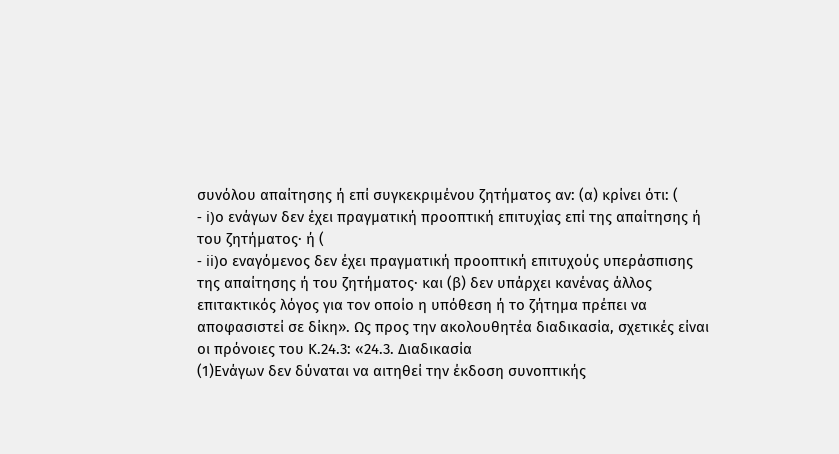συνόλου απαίτησης ή επί συγκεκριμένου ζητήματος αν: (α) κρίνει ότι: (
- i)ο ενάγων δεν έχει πραγματική προοπτική επιτυχίας επί της απαίτησης ή του ζητήματος· ή (
- ii)ο εναγόμενος δεν έχει πραγματική προοπτική επιτυχούς υπεράσπισης της απαίτησης ή του ζητήματος· και (β) δεν υπάρχει κανένας άλλος επιτακτικός λόγος για τον οποίο η υπόθεση ή το ζήτημα πρέπει να αποφασιστεί σε δίκη». Ως προς την ακολουθητέα διαδικασία, σχετικές είναι οι πρόνοιες του Κ.24.3: «24.3. Διαδικασία
(1)Ενάγων δεν δύναται να αιτηθεί την έκδοση συνοπτικής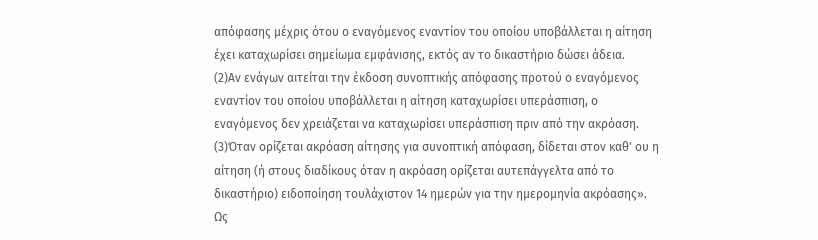απόφασης μέχρις ότου ο εναγόμενος εναντίον του οποίου υποβάλλεται η αίτηση έχει καταχωρίσει σημείωμα εμφάνισης, εκτός αν το δικαστήριο δώσει άδεια.
(2)Αν ενάγων αιτείται την έκδοση συνοπτικής απόφασης προτού ο εναγόμενος εναντίον του οποίου υποβάλλεται η αίτηση καταχωρίσει υπεράσπιση, ο εναγόμενος δεν χρειάζεται να καταχωρίσει υπεράσπιση πριν από την ακρόαση.
(3)Όταν ορίζεται ακρόαση αίτησης για συνοπτική απόφαση, δίδεται στον καθ' ου η αίτηση (ή στους διαδίκους όταν η ακρόαση ορίζεται αυτεπάγγελτα από το δικαστήριο) ειδοποίηση τουλάχιστον 14 ημερών για την ημερομηνία ακρόασης». Ως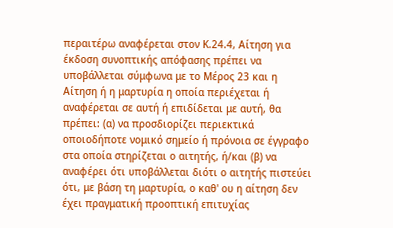περαιτέρω αναφέρεται στον Κ.24.4, Αίτηση για έκδοση συνοπτικής απόφασης πρέπει να υποβάλλεται σύμφωνα με το Μέρος 23 και η Αίτηση ή η μαρτυρία η οποία περιέχεται ή αναφέρεται σε αυτή ή επιδίδεται με αυτή, θα πρέπει: (α) να προσδιορίζει περιεκτικά οποιοδήποτε νομικό σημείο ή πρόνοια σε έγγραφο στα οποία στηρίζεται ο αιτητής, ή/και (β) να αναφέρει ότι υποβάλλεται διότι ο αιτητής πιστεύει ότι, με βάση τη μαρτυρία, ο καθ' ου η αίτηση δεν έχει πραγματική προοπτική επιτυχίας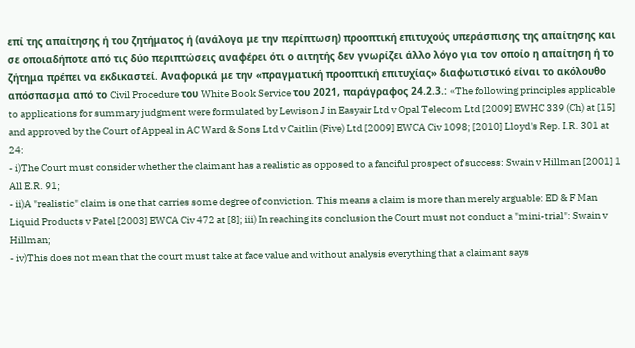επί της απαίτησης ή του ζητήματος ή (ανάλογα με την περίπτωση) προοπτική επιτυχούς υπεράσπισης της απαίτησης και σε οποιαδήποτε από τις δύο περιπτώσεις αναφέρει ότι ο αιτητής δεν γνωρίζει άλλο λόγο για τον οποίο η απαίτηση ή το ζήτημα πρέπει να εκδικαστεί. Αναφορικά με την «πραγματική προοπτική επιτυχίας» διαφωτιστικό είναι το ακόλουθο απόσπασμα από το Civil Procedure του White Book Service του 2021, παράγραφος 24.2.3.: «The following principles applicable to applications for summary judgment were formulated by Lewison J in Easyair Ltd v Opal Telecom Ltd [2009] EWHC 339 (Ch) at [15] and approved by the Court of Appeal in AC Ward & Sons Ltd v Caitlin (Five) Ltd [2009] EWCA Civ 1098; [2010] Lloyd's Rep. I.R. 301 at 24:
- i)The Court must consider whether the claimant has a realistic as opposed to a fanciful prospect of success: Swain v Hillman [2001] 1 All E.R. 91;
- ii)A "realistic" claim is one that carries some degree of conviction. This means a claim is more than merely arguable: ED & F Man Liquid Products v Patel [2003] EWCA Civ 472 at [8]; iii) In reaching its conclusion the Court must not conduct a "mini-trial": Swain v Hillman;
- iv)This does not mean that the court must take at face value and without analysis everything that a claimant says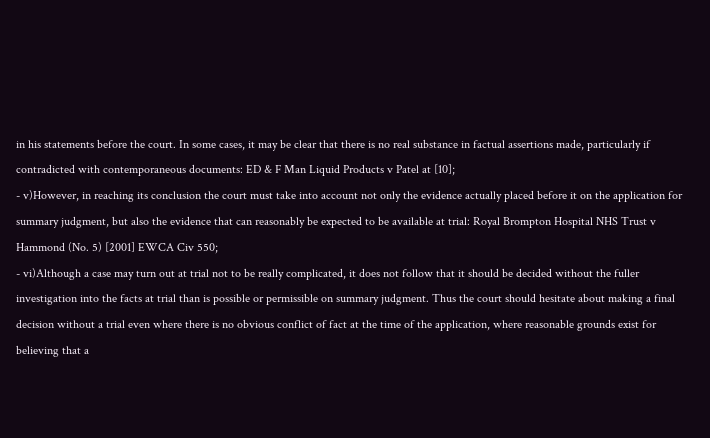in his statements before the court. In some cases, it may be clear that there is no real substance in factual assertions made, particularly if contradicted with contemporaneous documents: ED & F Man Liquid Products v Patel at [10];
- v)However, in reaching its conclusion the court must take into account not only the evidence actually placed before it on the application for summary judgment, but also the evidence that can reasonably be expected to be available at trial: Royal Brompton Hospital NHS Trust v Hammond (No. 5) [2001] EWCA Civ 550;
- vi)Although a case may turn out at trial not to be really complicated, it does not follow that it should be decided without the fuller investigation into the facts at trial than is possible or permissible on summary judgment. Thus the court should hesitate about making a final decision without a trial even where there is no obvious conflict of fact at the time of the application, where reasonable grounds exist for believing that a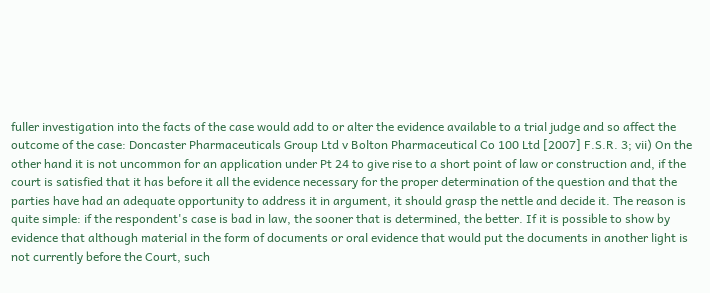fuller investigation into the facts of the case would add to or alter the evidence available to a trial judge and so affect the outcome of the case: Doncaster Pharmaceuticals Group Ltd v Bolton Pharmaceutical Co 100 Ltd [2007] F.S.R. 3; vii) On the other hand it is not uncommon for an application under Pt 24 to give rise to a short point of law or construction and, if the court is satisfied that it has before it all the evidence necessary for the proper determination of the question and that the parties have had an adequate opportunity to address it in argument, it should grasp the nettle and decide it. The reason is quite simple: if the respondent's case is bad in law, the sooner that is determined, the better. If it is possible to show by evidence that although material in the form of documents or oral evidence that would put the documents in another light is not currently before the Court, such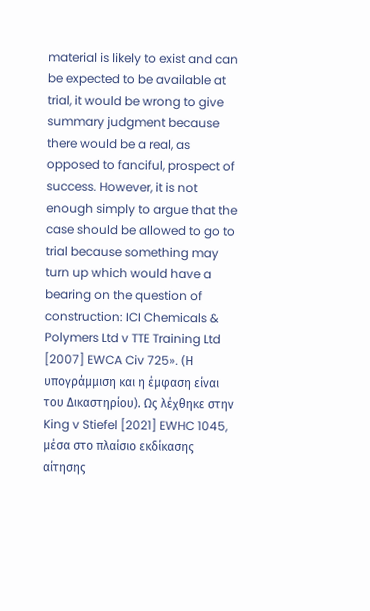material is likely to exist and can be expected to be available at trial, it would be wrong to give summary judgment because there would be a real, as opposed to fanciful, prospect of success. However, it is not enough simply to argue that the case should be allowed to go to trial because something may turn up which would have a bearing on the question of construction: ICI Chemicals & Polymers Ltd v TTE Training Ltd [2007] EWCA Civ 725». (Η υπογράμμιση και η έμφαση είναι του Δικαστηρίου). Ως λέχθηκε στην King v Stiefel [2021] EWHC 1045, μέσα στο πλαίσιο εκδίκασης αίτησης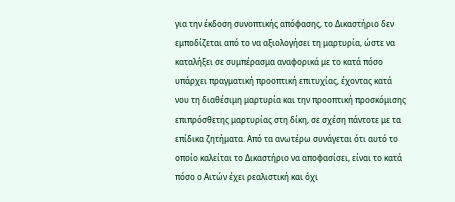για την έκδοση συνοπτικής απόφασης, το Δικαστήριο δεν εμποδίζεται από το να αξιολογήσει τη μαρτυρία, ώστε να καταλήξει σε συμπέρασμα αναφορικά με το κατά πόσο υπάρχει πραγματική προοπτική επιτυχίας, έχοντας κατά νου τη διαθέσιμη μαρτυρία και την προοπτική προσκόμισης επιπρόσθετης μαρτυρίας στη δίκη, σε σχέση πάντοτε με τα επίδικα ζητήματα. Από τα ανωτέρω συνάγεται ότι αυτό το οποίο καλείται το Δικαστήριο να αποφασίσει, είναι το κατά πόσο ο Αιτών έχει ρεαλιστική και όχι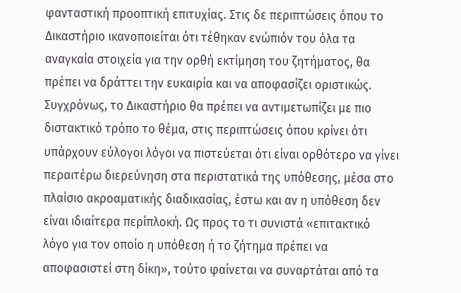φανταστική προοπτική επιτυχίας. Στις δε περιπτώσεις όπου το Δικαστήριο ικανοποιείται ότι τέθηκαν ενώπιόν του όλα τα αναγκαία στοιχεία για την ορθή εκτίμηση του ζητήματος, θα πρέπει να δράττει την ευκαιρία και να αποφασίζει οριστικώς. Συγχρόνως, το Δικαστήριο θα πρέπει να αντιμετωπίζει με πιο διστακτικό τρόπο το θέμα, στις περιπτώσεις όπου κρίνει ότι υπάρχουν εύλογοι λόγοι να πιστεύεται ότι είναι ορθότερο να γίνει περαιτέρω διερεύνηση στα περιστατικά της υπόθεσης, μέσα στο πλαίσιο ακροαματικής διαδικασίας, έστω και αν η υπόθεση δεν είναι ιδιαίτερα περίπλοκή. Ως προς το τι συνιστά «επιτακτικό λόγο για τον οποίο η υπόθεση ή το ζήτημα πρέπει να αποφασιστεί στη δίκη», τούτο φαίνεται να συναρτάται από τα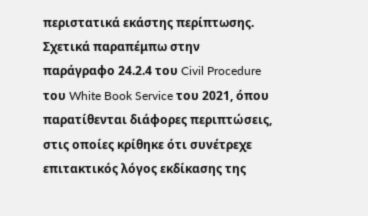περιστατικά εκάστης περίπτωσης. Σχετικά παραπέμπω στην παράγραφο 24.2.4 του Civil Procedure του White Book Service του 2021, όπου παρατίθενται διάφορες περιπτώσεις, στις οποίες κρίθηκε ότι συνέτρεχε επιτακτικός λόγος εκδίκασης της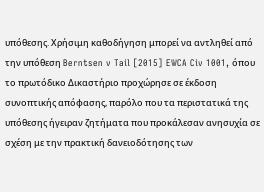υπόθεσης. Χρήσιμη καθοδήγηση μπορεί να αντληθεί από την υπόθεση Berntsen v Tail [2015] EWCA Civ 1001, όπου το πρωτόδικο Δικαστήριο προχώρησε σε έκδοση συνοπτικής απόφασης, παρόλο που τα περιστατικά της υπόθεσης ήγειραν ζητήματα που προκάλεσαν ανησυχία σε σχέση με την πρακτική δανειοδότησης των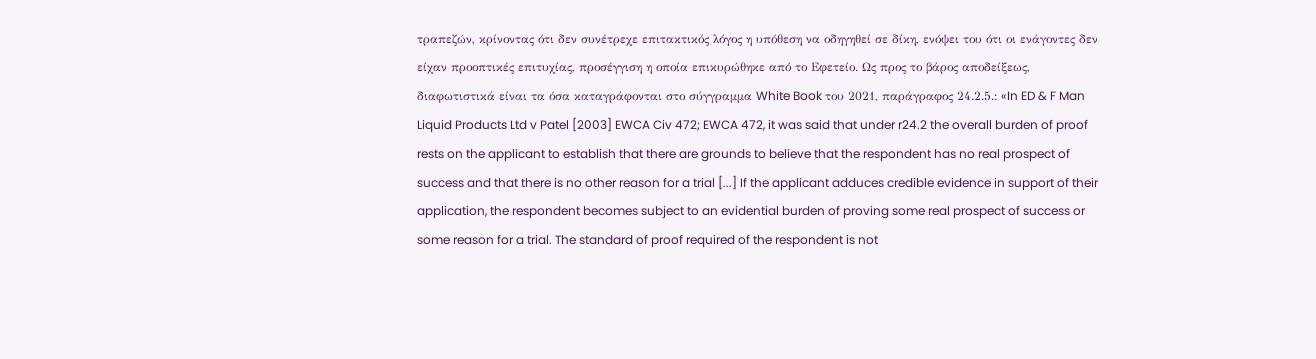τραπεζών, κρίνοντας ότι δεν συνέτρεχε επιτακτικός λόγος η υπόθεση να οδηγηθεί σε δίκη, ενόψει του ότι οι ενάγοντες δεν είχαν προοπτικές επιτυχίας, προσέγγιση η οποία επικυρώθηκε από το Εφετείο. Ως προς το βάρος αποδείξεως, διαφωτιστικά είναι τα όσα καταγράφονται στο σύγγραμμα White Book του 2021, παράγραφος 24.2.5.: «In ED & F Man Liquid Products Ltd v Patel [2003] EWCA Civ 472; EWCA 472, it was said that under r24.2 the overall burden of proof rests on the applicant to establish that there are grounds to believe that the respondent has no real prospect of success and that there is no other reason for a trial [...] If the applicant adduces credible evidence in support of their application, the respondent becomes subject to an evidential burden of proving some real prospect of success or some reason for a trial. The standard of proof required of the respondent is not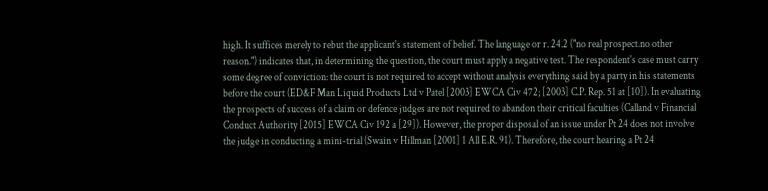high. It suffices merely to rebut the applicant's statement of belief. The language or r. 24.2 ("no real prospect.no other reason.") indicates that, in determining the question, the court must apply a negative test. The respondent's case must carry some degree of conviction: the court is not required to accept without analysis everything said by a party in his statements before the court (ED&F Man Liquid Products Ltd v Patel [2003] EWCA Civ 472; [2003] C.P. Rep. 51 at [10]). In evaluating the prospects of success of a claim or defence judges are not required to abandon their critical faculties (Calland v Financial Conduct Authority [2015] EWCA Civ 192 a [29]). However, the proper disposal of an issue under Pt 24 does not involve the judge in conducting a mini-trial (Swain v Hillman [2001] 1 All E.R. 91). Therefore, the court hearing a Pt 24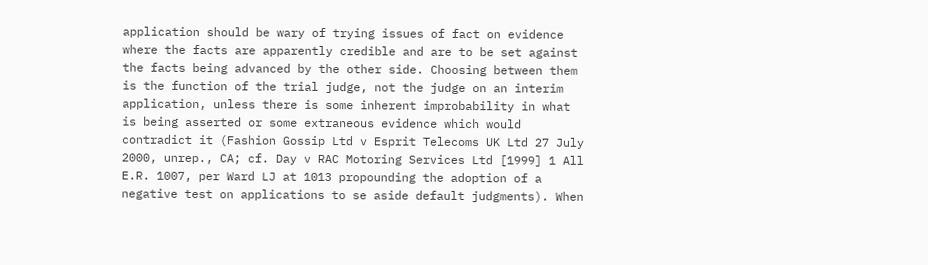application should be wary of trying issues of fact on evidence where the facts are apparently credible and are to be set against the facts being advanced by the other side. Choosing between them is the function of the trial judge, not the judge on an interim application, unless there is some inherent improbability in what is being asserted or some extraneous evidence which would contradict it (Fashion Gossip Ltd v Esprit Telecoms UK Ltd 27 July 2000, unrep., CA; cf. Day v RAC Motoring Services Ltd [1999] 1 All E.R. 1007, per Ward LJ at 1013 propounding the adoption of a negative test on applications to se aside default judgments). When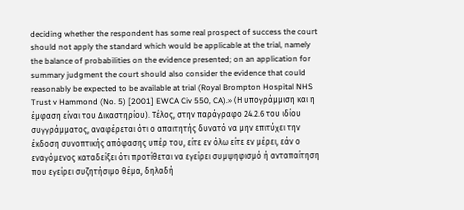deciding whether the respondent has some real prospect of success the court should not apply the standard which would be applicable at the trial, namely the balance of probabilities on the evidence presented; on an application for summary judgment the court should also consider the evidence that could reasonably be expected to be available at trial (Royal Brompton Hospital NHS Trust v Hammond (No. 5) [2001] EWCA Civ 550, CA).» (Η υπογράμμιση και η έμφαση είναι του Δικαστηρίου). Τέλος, στην παράγραφο 24.2.6 του ιδίου συγγράμματος, αναφέρεται ότι ο απαιτητής δυνατό να μην επιτύχει την έκδοση συνοπτικής απόφασης υπέρ του, είτε εν όλω είτε εν μέρει, εάν ο εναγόμενος καταδείξει ότι προτίθεται να εγείρει συμψηφισμό ή ανταπαίτηση που εγείρει συζητήσιμο θέμα, δηλαδή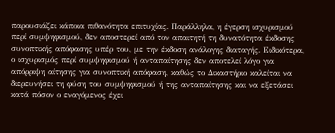παρουσιάζει κάποια πιθανότητα επιτυχίας. Παράλληλα, η έγερση ισχυρισμού περί συμψηφισμού, δεν αποστερεί από τον απαιτητή τη δυνατότητα έκδοσης συνοπτικής απόφασης υπέρ του, με την έκδοση ανάλογης διαταγής. Ειδικότερα, ο ισχυρισμός περί συμψηφισμού ή ανταπαίτησης δεν αποτελεί λόγο για απόρριψη αίτησης για συνοπτική απόφαση, καθώς το Δικαστήριο καλείται να διερευνήσει τη φύση του συμψηφισμού ή της ανταπαίτησης και να εξετάσει κατά πόσον ο εναγόμενος έχει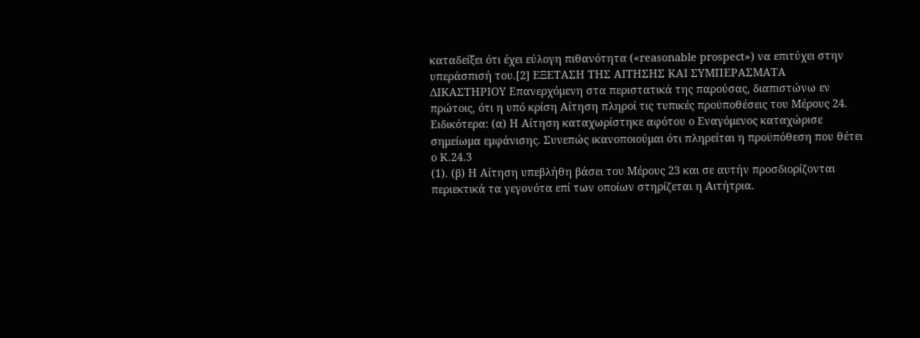καταδείξει ότι έχει εύλογη πιθανότητα («reasonable prospect») να επιτύχει στην υπεράσπισή του.[2] ΕΞΕΤΑΣΗ ΤΗΣ ΑΙΤΗΣΗΣ ΚΑΙ ΣΥΜΠΕΡΑΣΜΑΤΑ ΔΙΚΑΣΤΗΡΙΟΥ Επανερχόμενη στα περιστατικά της παρούσας, διαπιστώνω εν πρώτοις, ότι η υπό κρίση Αίτηση πληροί τις τυπικές προϋποθέσεις του Μέρους 24. Ειδικότερα: (α) Η Αίτηση καταχωρίστηκε αφότου ο Εναγόμενος καταχώρισε σημείωμα εμφάνισης. Συνεπώς ικανοποιούμαι ότι πληρείται η προϋπόθεση που θέτει ο Κ.24.3
(1). (β) Η Αίτηση υπεβλήθη βάσει του Μέρους 23 και σε αυτήν προσδιορίζονται περιεκτικά τα γεγονότα επί των οποίων στηρίζεται η Αιτήτρια.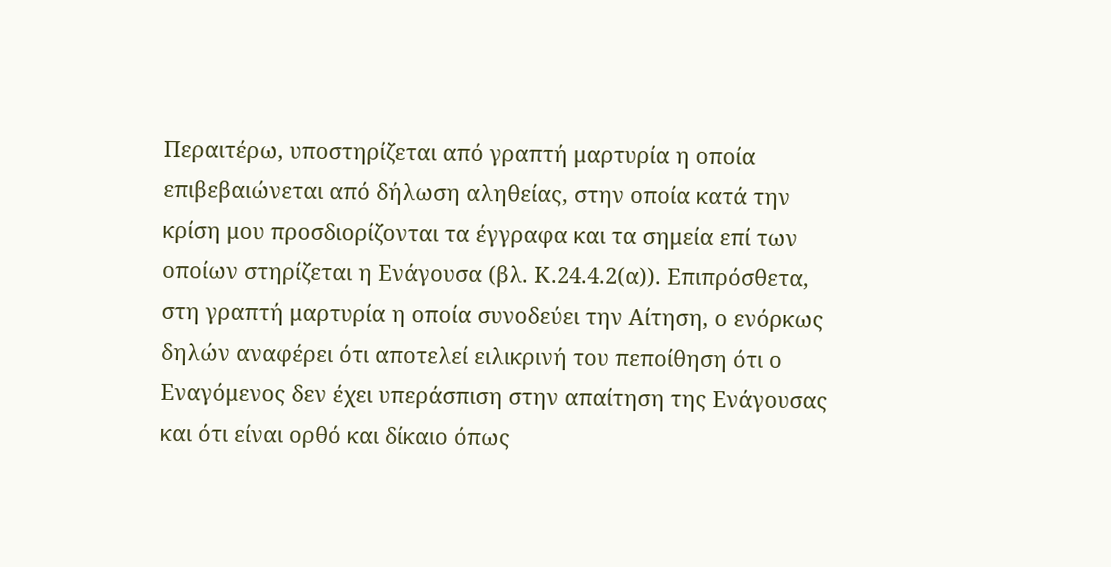Περαιτέρω, υποστηρίζεται από γραπτή μαρτυρία η οποία επιβεβαιώνεται από δήλωση αληθείας, στην οποία κατά την κρίση μου προσδιορίζονται τα έγγραφα και τα σημεία επί των οποίων στηρίζεται η Ενάγουσα (βλ. Κ.24.4.2(α)). Επιπρόσθετα, στη γραπτή μαρτυρία η οποία συνοδεύει την Αίτηση, ο ενόρκως δηλών αναφέρει ότι αποτελεί ειλικρινή του πεποίθηση ότι ο Εναγόμενος δεν έχει υπεράσπιση στην απαίτηση της Ενάγουσας και ότι είναι ορθό και δίκαιο όπως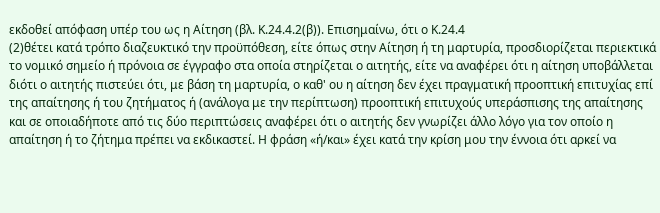εκδοθεί απόφαση υπέρ του ως η Αίτηση (βλ. Κ.24.4.2(β)). Επισημαίνω, ότι ο Κ.24.4
(2)θέτει κατά τρόπο διαζευκτικό την προϋπόθεση, είτε όπως στην Αίτηση ή τη μαρτυρία, προσδιορίζεται περιεκτικά το νομικό σημείο ή πρόνοια σε έγγραφο στα οποία στηρίζεται ο αιτητής, είτε να αναφέρει ότι η αίτηση υποβάλλεται διότι ο αιτητής πιστεύει ότι, με βάση τη μαρτυρία, ο καθ' ου η αίτηση δεν έχει πραγματική προοπτική επιτυχίας επί της απαίτησης ή του ζητήματος ή (ανάλογα με την περίπτωση) προοπτική επιτυχούς υπεράσπισης της απαίτησης και σε οποιαδήποτε από τις δύο περιπτώσεις αναφέρει ότι ο αιτητής δεν γνωρίζει άλλο λόγο για τον οποίο η απαίτηση ή το ζήτημα πρέπει να εκδικαστεί. Η φράση «ή/και» έχει κατά την κρίση μου την έννοια ότι αρκεί να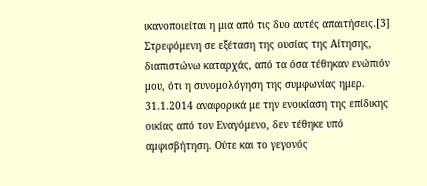ικανοποιείται η μια από τις δυο αυτές απαιτήσεις.[3] Στρεφόμενη σε εξέταση της ουσίας της Αίτησης, διαπιστώνω καταρχάς, από τα όσα τέθηκαν ενώπιόν μου, ότι η συνομολόγηση της συμφωνίας ημερ. 31.1.2014 αναφορικά με την ενοικίαση της επίδικης οικίας από τον Εναγόμενο, δεν τέθηκε υπό αμφισβήτηση. Ούτε και το γεγονός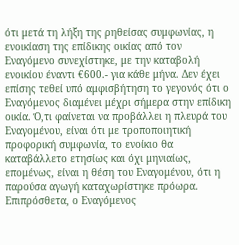ότι μετά τη λήξη της ρηθείσας συμφωνίας, η ενοικίαση της επίδικης οικίας από τον Εναγόμενο συνεχίστηκε, με την καταβολή ενοικίου έναντι €600.- για κάθε μήνα. Δεν έχει επίσης τεθεί υπό αμφισβήτηση το γεγονός ότι ο Εναγόμενος διαμένει μέχρι σήμερα στην επίδικη οικία. Ό,τι φαίνεται να προβάλλει η πλευρά του Εναγομένου, είναι ότι με τροποποιητική προφορική συμφωνία, το ενοίκιο θα καταβάλλετο ετησίως και όχι μηνιαίως, επομένως, είναι η θέση του Εναγομένου, ότι η παρούσα αγωγή καταχωρίστηκε πρόωρα. Επιπρόσθετα, ο Εναγόμενος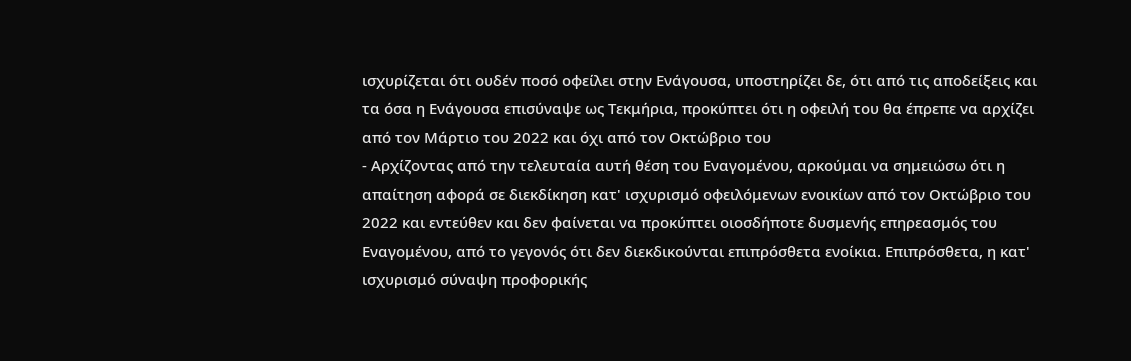ισχυρίζεται ότι ουδέν ποσό οφείλει στην Ενάγουσα, υποστηρίζει δε, ότι από τις αποδείξεις και τα όσα η Ενάγουσα επισύναψε ως Τεκμήρια, προκύπτει ότι η οφειλή του θα έπρεπε να αρχίζει από τον Μάρτιο του 2022 και όχι από τον Οκτώβριο του
- Αρχίζοντας από την τελευταία αυτή θέση του Εναγομένου, αρκούμαι να σημειώσω ότι η απαίτηση αφορά σε διεκδίκηση κατ' ισχυρισμό οφειλόμενων ενοικίων από τον Οκτώβριο του 2022 και εντεύθεν και δεν φαίνεται να προκύπτει οιοσδήποτε δυσμενής επηρεασμός του Εναγομένου, από το γεγονός ότι δεν διεκδικούνται επιπρόσθετα ενοίκια. Επιπρόσθετα, η κατ' ισχυρισμό σύναψη προφορικής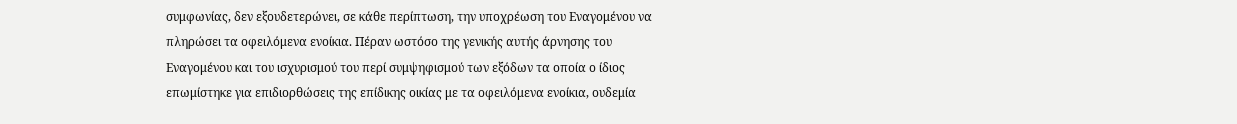συμφωνίας, δεν εξουδετερώνει, σε κάθε περίπτωση, την υποχρέωση του Εναγομένου να πληρώσει τα οφειλόμενα ενοίκια. Πέραν ωστόσο της γενικής αυτής άρνησης του Εναγομένου και του ισχυρισμού του περί συμψηφισμού των εξόδων τα οποία ο ίδιος επωμίστηκε για επιδιορθώσεις της επίδικης οικίας με τα οφειλόμενα ενοίκια, ουδεμία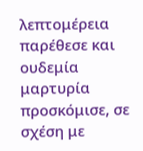λεπτομέρεια παρέθεσε και ουδεμία μαρτυρία προσκόμισε, σε σχέση με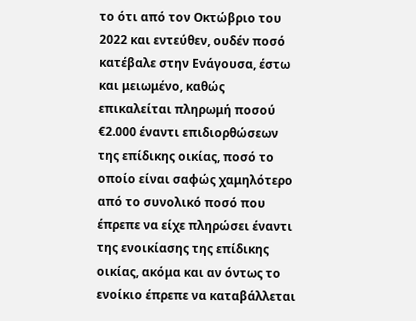το ότι από τον Οκτώβριο του 2022 και εντεύθεν, ουδέν ποσό κατέβαλε στην Ενάγουσα, έστω και μειωμένο, καθώς επικαλείται πληρωμή ποσού €2.000 έναντι επιδιορθώσεων της επίδικης οικίας, ποσό το οποίο είναι σαφώς χαμηλότερο από το συνολικό ποσό που έπρεπε να είχε πληρώσει έναντι της ενοικίασης της επίδικης οικίας, ακόμα και αν όντως το ενοίκιο έπρεπε να καταβάλλεται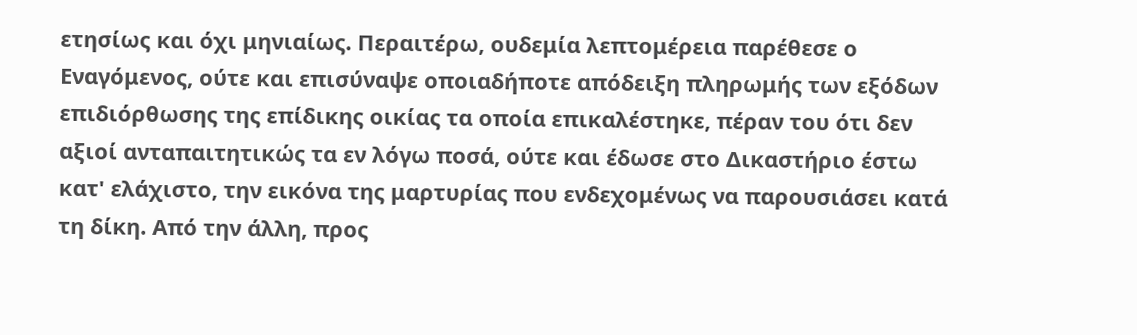ετησίως και όχι μηνιαίως. Περαιτέρω, ουδεμία λεπτομέρεια παρέθεσε ο Εναγόμενος, ούτε και επισύναψε οποιαδήποτε απόδειξη πληρωμής των εξόδων επιδιόρθωσης της επίδικης οικίας τα οποία επικαλέστηκε, πέραν του ότι δεν αξιοί ανταπαιτητικώς τα εν λόγω ποσά, ούτε και έδωσε στο Δικαστήριο έστω κατ' ελάχιστο, την εικόνα της μαρτυρίας που ενδεχομένως να παρουσιάσει κατά τη δίκη. Από την άλλη, προς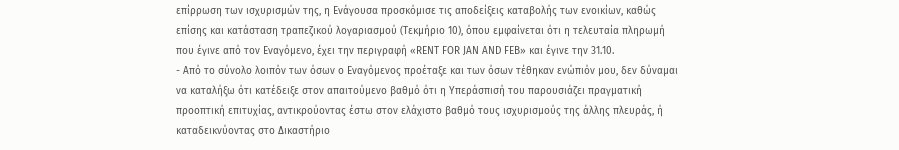επίρρωση των ισχυρισμών της, η Ενάγουσα προσκόμισε τις αποδείξεις καταβολής των ενοικίων, καθώς επίσης και κατάσταση τραπεζικού λογαριασμού (Τεκμήριο 10), όπου εμφαίνεται ότι η τελευταία πληρωμή που έγινε από τον Εναγόμενο, έχει την περιγραφή «RENT FOR JAN AND FEB» και έγινε την 31.10.
- Από το σύνολο λοιπόν των όσων ο Εναγόμενος προέταξε και των όσων τέθηκαν ενώπιόν μου, δεν δύναμαι να καταλήξω ότι κατέδειξε στον απαιτούμενο βαθμό ότι η Υπεράσπισή του παρουσιάζει πραγματική προοπτική επιτυχίας, αντικρούοντας έστω στον ελάχιστο βαθμό τους ισχυρισμούς της άλλης πλευράς, ή καταδεικνύοντας στο Δικαστήριο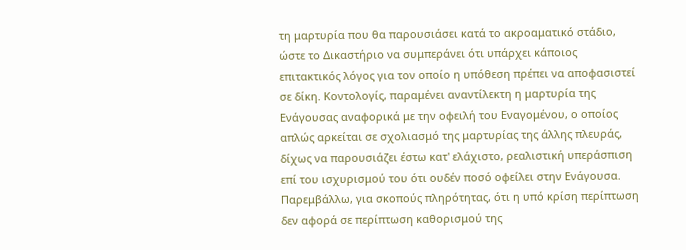τη μαρτυρία που θα παρουσιάσει κατά το ακροαματικό στάδιο, ώστε το Δικαστήριο να συμπεράνει ότι υπάρχει κάποιος επιτακτικός λόγος για τον οποίο η υπόθεση πρέπει να αποφασιστεί σε δίκη. Κοντολογίς, παραμένει αναντίλεκτη η μαρτυρία της Ενάγουσας αναφορικά με την οφειλή του Εναγομένου, ο οποίος απλώς αρκείται σε σχολιασμό της μαρτυρίας της άλλης πλευράς, δίχως να παρουσιάζει έστω κατ' ελάχιστο, ρεαλιστική υπεράσπιση επί του ισχυρισμού του ότι ουδέν ποσό οφείλει στην Ενάγουσα. Παρεμβάλλω, για σκοπούς πληρότητας, ότι η υπό κρίση περίπτωση δεν αφορά σε περίπτωση καθορισμού της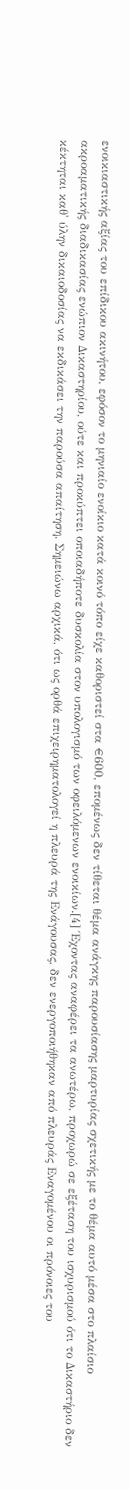ενοικιαστικής αξίας του επίδικου ακινήτου, εφόσον το μηνιαίο ενοίκιο κατά κοινό τόπο είχε καθοριστεί στα €600, επομένως δεν τίθεται θέμα ανάγκης παρουσίασης μαρτυρίας σχετικής με το θέμα αυτό μέσα στο πλαίσιο ακροαματικής διαδικασίας ενώπιον Δικαστηρίου, ούτε και προκύπτει οποιαδήποτε δυσκολία στον υπολογισμό των οφειλόμενων ενοικίων.[4] Έχοντας αναφέρει τα ανωτέρω, προχωρώ σε εξέταση του ισχυρισμού ότι το Δικαστήριο δεν κέκτηται καθ' ύλην δικαιοδοσίας να εκδικάσει την παρούσα απαίτηση. Σημειώνω αρχικά, ότι ως ορθά επιχειρηματολογεί η πλευρά της Ενάγουσας, δεν ενεργοποιήθηκαν από πλευράς Εναγομένου οι πρόνοιες του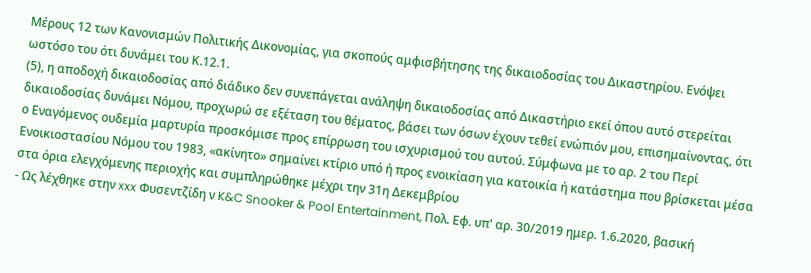Μέρους 12 των Κανονισμών Πολιτικής Δικονομίας, για σκοπούς αμφισβήτησης της δικαιοδοσίας του Δικαστηρίου. Ενόψει ωστόσο του ότι δυνάμει του Κ.12.1.
(5), η αποδοχή δικαιοδοσίας από διάδικο δεν συνεπάγεται ανάληψη δικαιοδοσίας από Δικαστήριο εκεί όπου αυτό στερείται δικαιοδοσίας δυνάμει Νόμου, προχωρώ σε εξέταση του θέματος, βάσει των όσων έχουν τεθεί ενώπιόν μου, επισημαίνοντας, ότι ο Εναγόμενος ουδεμία μαρτυρία προσκόμισε προς επίρρωση του ισχυρισμού του αυτού. Σύμφωνα με το αρ. 2 του Περί Ενοικιοστασίου Νόμου του 1983, «ακίνητο» σημαίνει κτίριο υπό ή προς ενοικίαση για κατοικία ή κατάστημα που βρίσκεται μέσα στα όρια ελεγχόμενης περιοχής και συμπληρώθηκε μέχρι την 31η Δεκεμβρίου
- Ως λέχθηκε στην xxx Φυσεντζίδη ν K&C Snooker & Pool Entertainment, Πολ. Εφ. υπ' αρ. 30/2019 ημερ. 1.6.2020, βασική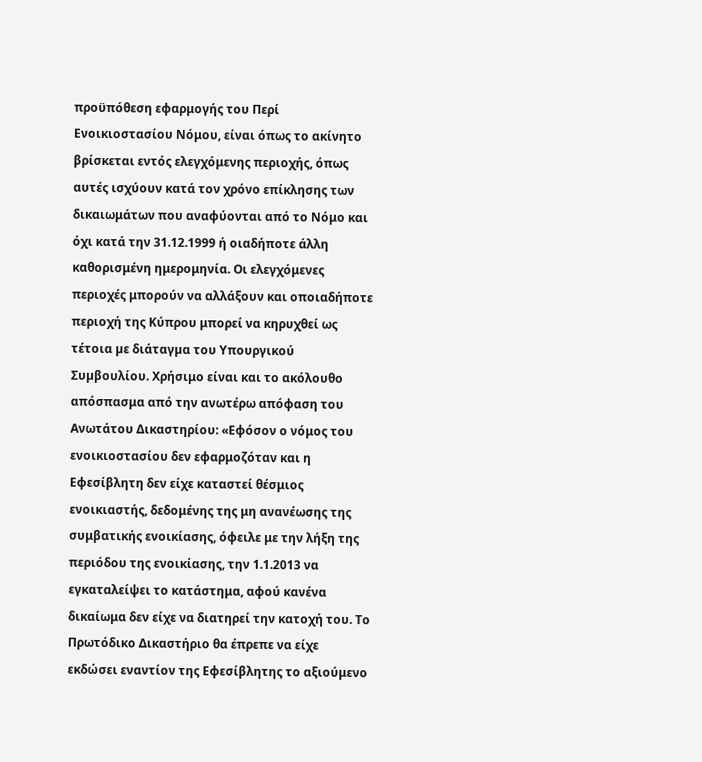προϋπόθεση εφαρμογής του Περί Ενοικιοστασίου Νόμου, είναι όπως το ακίνητο βρίσκεται εντός ελεγχόμενης περιοχής, όπως αυτές ισχύουν κατά τον χρόνο επίκλησης των δικαιωμάτων που αναφύονται από το Νόμο και όχι κατά την 31.12.1999 ή οιαδήποτε άλλη καθορισμένη ημερομηνία. Οι ελεγχόμενες περιοχές μπορούν να αλλάξουν και οποιαδήποτε περιοχή της Κύπρου μπορεί να κηρυχθεί ως τέτοια µε διάταγµα του Υπουργικού Συµβουλίου. Χρήσιμο είναι και το ακόλουθο απόσπασμα από την ανωτέρω απόφαση του Ανωτάτου Δικαστηρίου: «Εφόσον ο νόμος του ενοικιοστασίου δεν εφαρμοζόταν και η Εφεσίβλητη δεν είχε καταστεί θέσμιος ενοικιαστής, δεδομένης της μη ανανέωσης της συμβατικής ενοικίασης, όφειλε με την λήξη της περιόδου της ενοικίασης, την 1.1.2013 να εγκαταλείψει το κατάστημα, αφού κανένα δικαίωμα δεν είχε να διατηρεί την κατοχή του. Το Πρωτόδικο Δικαστήριο θα έπρεπε να είχε εκδώσει εναντίον της Εφεσίβλητης το αξιούμενο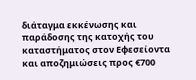διάταγμα εκκένωσης και παράδοσης της κατοχής του καταστήματος στον Εφεσείοντα και αποζημιώσεις προς €700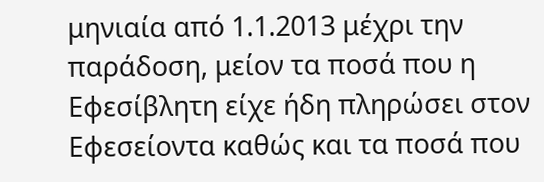μηνιαία από 1.1.2013 μέχρι την παράδοση, μείον τα ποσά που η Εφεσίβλητη είχε ήδη πληρώσει στον Εφεσείοντα καθώς και τα ποσά που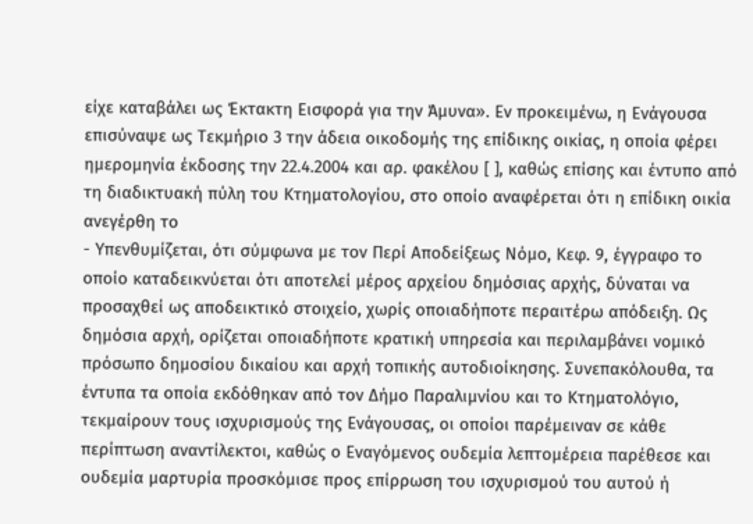είχε καταβάλει ως Έκτακτη Εισφορά για την Άμυνα». Εν προκειμένω, η Ενάγουσα επισύναψε ως Τεκμήριο 3 την άδεια οικοδομής της επίδικης οικίας, η οποία φέρει ημερομηνία έκδοσης την 22.4.2004 και αρ. φακέλου [ ], καθώς επίσης και έντυπο από τη διαδικτυακή πύλη του Κτηματολογίου, στο οποίο αναφέρεται ότι η επίδικη οικία ανεγέρθη το
- Υπενθυμίζεται, ότι σύμφωνα με τον Περί Αποδείξεως Νόμο, Κεφ. 9, έγγραφο το οποίο καταδεικνύεται ότι αποτελεί μέρος αρχείου δημόσιας αρχής, δύναται να προσαχθεί ως αποδεικτικό στοιχείο, χωρίς οποιαδήποτε περαιτέρω απόδειξη. Ως δημόσια αρχή, ορίζεται οποιαδήποτε κρατική υπηρεσία και περιλαμβάνει νομικό πρόσωπο δημοσίου δικαίου και αρχή τοπικής αυτοδιοίκησης. Συνεπακόλουθα, τα έντυπα τα οποία εκδόθηκαν από τον Δήμο Παραλιμνίου και το Κτηματολόγιο, τεκμαίρουν τους ισχυρισμούς της Ενάγουσας, οι οποίοι παρέμειναν σε κάθε περίπτωση αναντίλεκτοι, καθώς ο Εναγόμενος ουδεμία λεπτομέρεια παρέθεσε και ουδεμία μαρτυρία προσκόμισε προς επίρρωση του ισχυρισμού του αυτού ή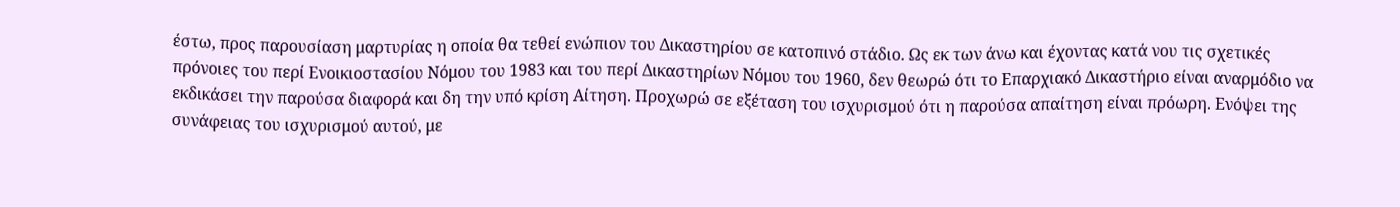έστω, προς παρουσίαση μαρτυρίας η οποία θα τεθεί ενώπιον του Δικαστηρίου σε κατοπινό στάδιο. Ως εκ των άνω και έχοντας κατά νου τις σχετικές πρόνοιες του περί Ενοικιοστασίου Νόμου του 1983 και του περί Δικαστηρίων Νόμου του 1960, δεν θεωρώ ότι το Επαρχιακό Δικαστήριο είναι αναρμόδιο να εκδικάσει την παρούσα διαφορά και δη την υπό κρίση Αίτηση. Προχωρώ σε εξέταση του ισχυρισμού ότι η παρούσα απαίτηση είναι πρόωρη. Ενόψει της συνάφειας του ισχυρισμού αυτού, με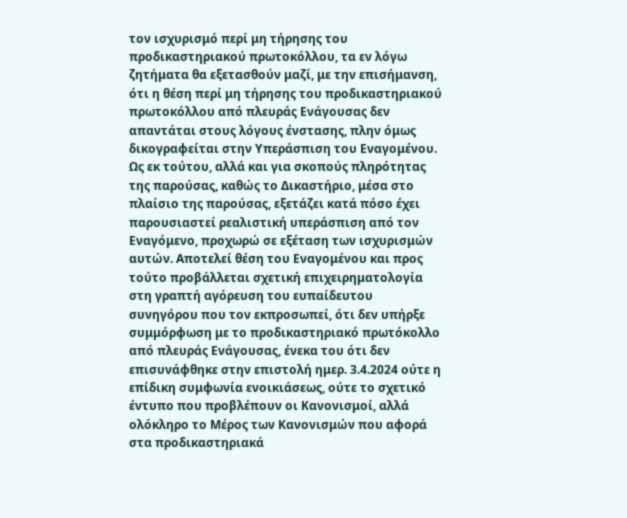τον ισχυρισμό περί μη τήρησης του προδικαστηριακού πρωτοκόλλου, τα εν λόγω ζητήματα θα εξετασθούν μαζί, με την επισήμανση, ότι η θέση περί μη τήρησης του προδικαστηριακού πρωτοκόλλου από πλευράς Ενάγουσας δεν απαντάται στους λόγους ένστασης, πλην όμως δικογραφείται στην Υπεράσπιση του Εναγομένου. Ως εκ τούτου, αλλά και για σκοπούς πληρότητας της παρούσας, καθώς το Δικαστήριο, μέσα στο πλαίσιο της παρούσας, εξετάζει κατά πόσο έχει παρουσιαστεί ρεαλιστική υπεράσπιση από τον Εναγόμενο, προχωρώ σε εξέταση των ισχυρισμών αυτών. Αποτελεί θέση του Εναγομένου και προς τούτο προβάλλεται σχετική επιχειρηματολογία στη γραπτή αγόρευση του ευπαίδευτου συνηγόρου που τον εκπροσωπεί, ότι δεν υπήρξε συμμόρφωση με το προδικαστηριακό πρωτόκολλο από πλευράς Ενάγουσας, ένεκα του ότι δεν επισυνάφθηκε στην επιστολή ημερ. 3.4.2024 ούτε η επίδικη συμφωνία ενοικιάσεως, ούτε το σχετικό έντυπο που προβλέπουν οι Κανονισμοί, αλλά ολόκληρο το Μέρος των Κανονισμών που αφορά στα προδικαστηριακά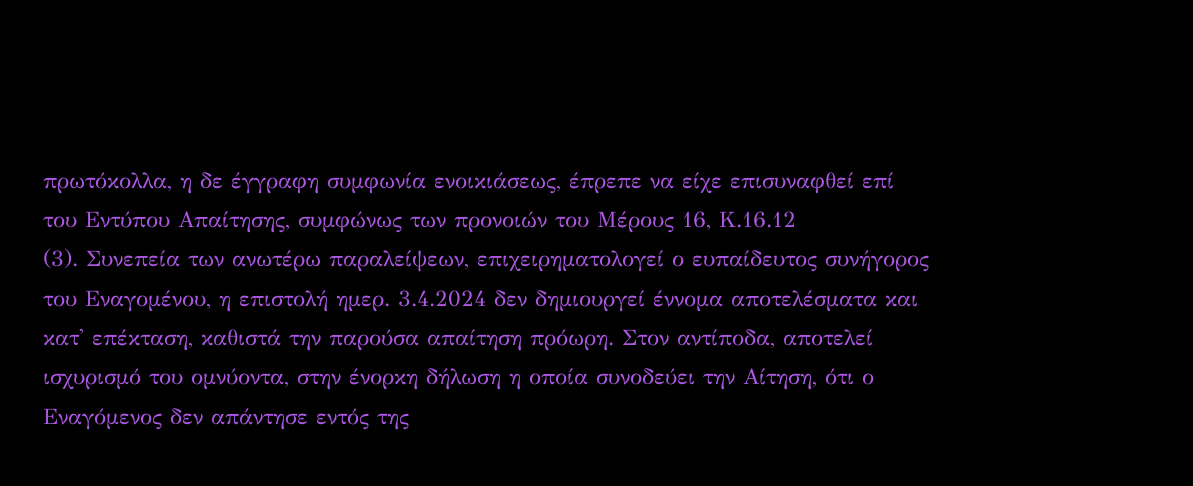πρωτόκολλα, η δε έγγραφη συμφωνία ενοικιάσεως, έπρεπε να είχε επισυναφθεί επί του Εντύπου Απαίτησης, συμφώνως των προνοιών του Μέρους 16, Κ.16.12
(3). Συνεπεία των ανωτέρω παραλείψεων, επιχειρηματολογεί ο ευπαίδευτος συνήγορος του Εναγομένου, η επιστολή ημερ. 3.4.2024 δεν δημιουργεί έννομα αποτελέσματα και κατ' επέκταση, καθιστά την παρούσα απαίτηση πρόωρη. Στον αντίποδα, αποτελεί ισχυρισμό του ομνύοντα, στην ένορκη δήλωση η οποία συνοδεύει την Αίτηση, ότι ο Εναγόμενος δεν απάντησε εντός της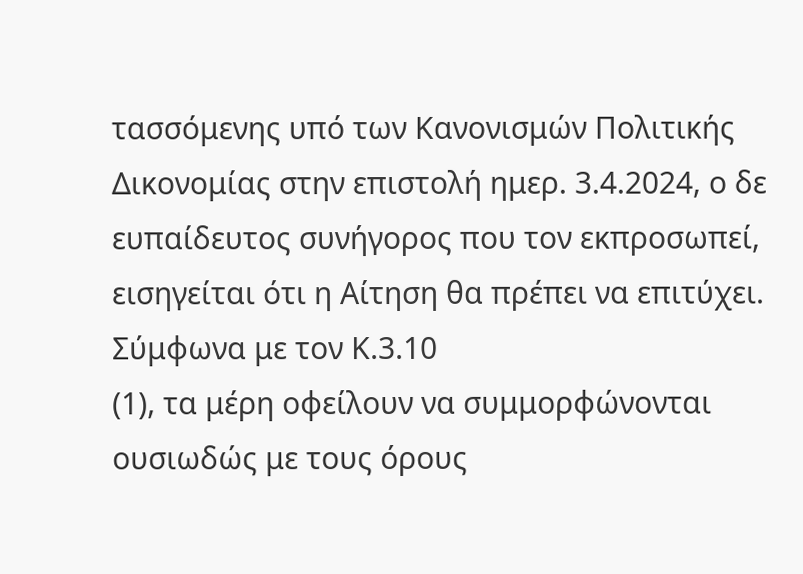τασσόμενης υπό των Κανονισμών Πολιτικής Δικονομίας στην επιστολή ημερ. 3.4.2024, ο δε ευπαίδευτος συνήγορος που τον εκπροσωπεί, εισηγείται ότι η Αίτηση θα πρέπει να επιτύχει. Σύμφωνα με τον Κ.3.10
(1), τα μέρη οφείλουν να συμμορφώνονται ουσιωδώς με τους όρους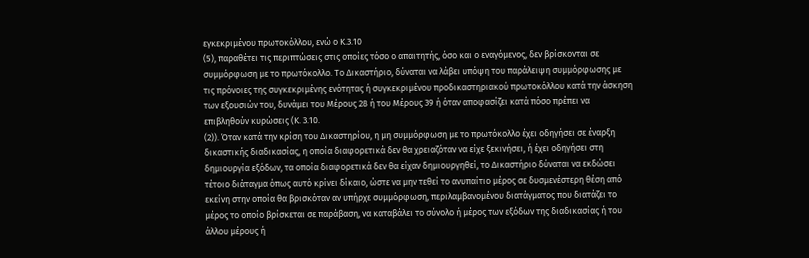εγκεκριμένου πρωτοκόλλου, ενώ ο Κ.3.10
(5), παραθέτει τις περιπτώσεις στις οποίες τόσο ο απαιτητής, όσο και ο εναγόμενος, δεν βρίσκονται σε συμμόρφωση με το πρωτόκολλο. Το Δικαστήριο, δύναται να λάβει υπόψη του παράλειψη συμμόρφωσης με τις πρόνοιες της συγκεκριμένης ενότητας ή συγκεκριμένου προδικαστηριακού πρωτοκόλλου κατά την άσκηση των εξουσιών του, δυνάμει του Μέρους 28 ή του Μέρους 39 ή όταν αποφασίζει κατά πόσο πρέπει να επιβληθούν κυρώσεις (Κ. 3.10.
(2)). Όταν κατά την κρίση του Δικαστηρίου, η μη συμμόρφωση με το πρωτόκολλο έχει οδηγήσει σε έναρξη δικαστικής διαδικασίας, η οποία διαφορετικά δεν θα χρειαζόταν να είχε ξεκινήσει, ή έχει οδηγήσει στη δημιουργία εξόδων, τα οποία διαφορετικά δεν θα είχαν δημιουργηθεί, το Δικαστήριο δύναται να εκδώσει τέτοιο διάταγμα όπως αυτό κρίνει δίκαιο, ώστε να μην τεθεί το ανυπαίτιο μέρος σε δυσμενέστερη θέση από εκείνη στην οποία θα βρισκόταν αν υπήρχε συμμόρφωση, περιλαμβανομένου διατάγματος που διατάζει το μέρος το οποίο βρίσκεται σε παράβαση, να καταβάλει το σύνολο ή μέρος των εξόδων της διαδικασίας ή του άλλου μέρους ή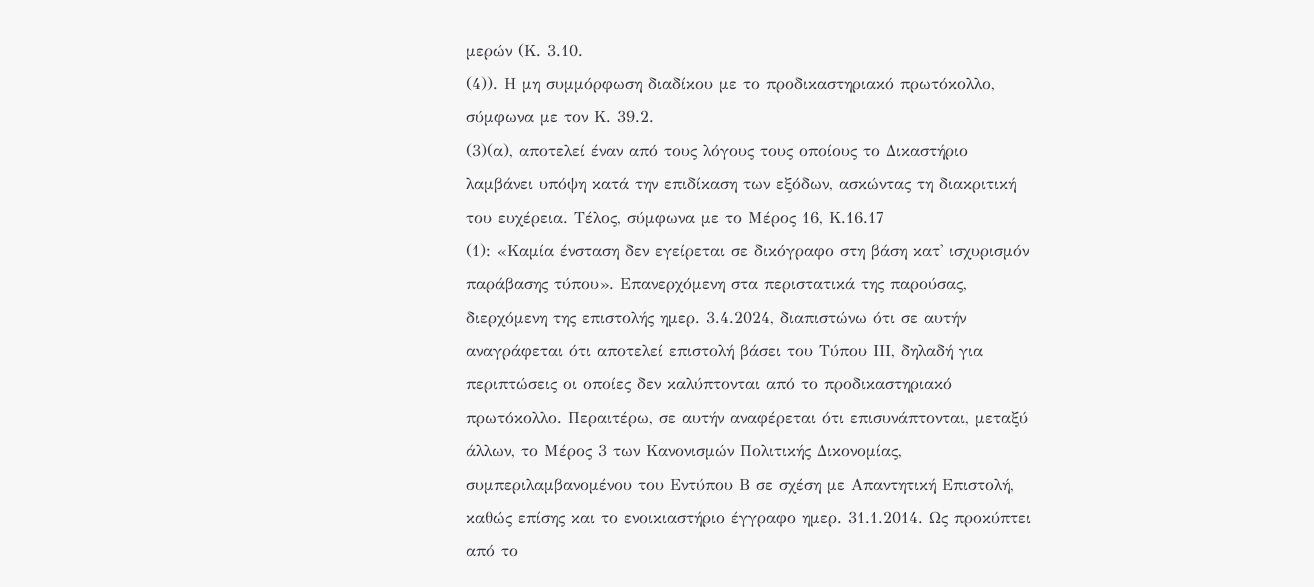μερών (Κ. 3.10.
(4)). Η μη συμμόρφωση διαδίκου με το προδικαστηριακό πρωτόκολλο, σύμφωνα με τον Κ. 39.2.
(3)(α), αποτελεί έναν από τους λόγους τους οποίους το Δικαστήριο λαμβάνει υπόψη κατά την επιδίκαση των εξόδων, ασκώντας τη διακριτική του ευχέρεια. Τέλος, σύμφωνα με το Μέρος 16, Κ.16.17
(1): «Καμία ένσταση δεν εγείρεται σε δικόγραφο στη βάση κατ' ισχυρισμόν παράβασης τύπου». Επανερχόμενη στα περιστατικά της παρούσας, διερχόμενη της επιστολής ημερ. 3.4.2024, διαπιστώνω ότι σε αυτήν αναγράφεται ότι αποτελεί επιστολή βάσει του Τύπου ΙΙΙ, δηλαδή για περιπτώσεις οι οποίες δεν καλύπτονται από το προδικαστηριακό πρωτόκολλο. Περαιτέρω, σε αυτήν αναφέρεται ότι επισυνάπτονται, μεταξύ άλλων, το Μέρος 3 των Κανονισμών Πολιτικής Δικονομίας, συμπεριλαμβανομένου του Εντύπου Β σε σχέση με Απαντητική Επιστολή, καθώς επίσης και το ενοικιαστήριο έγγραφο ημερ. 31.1.2014. Ως προκύπτει από το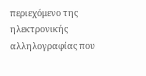περιεχόμενο της ηλεκτρονικής αλληλογραφίας που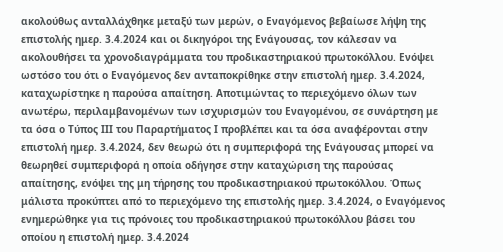ακολούθως ανταλλάχθηκε μεταξύ των μερών, ο Εναγόμενος βεβαίωσε λήψη της επιστολής ημερ. 3.4.2024 και οι δικηγόροι της Ενάγουσας, τον κάλεσαν να ακολουθήσει τα χρονοδιαγράμματα του προδικαστηριακού πρωτοκόλλου. Ενόψει ωστόσο του ότι ο Εναγόμενος δεν ανταποκρίθηκε στην επιστολή ημερ. 3.4.2024, καταχωρίστηκε η παρούσα απαίτηση. Αποτιμώντας το περιεχόμενο όλων των ανωτέρω, περιλαμβανομένων των ισχυρισμών του Εναγομένου, σε συνάρτηση με τα όσα ο Τύπος ΙΙΙ του Παραρτήματος Ι προβλέπει και τα όσα αναφέρονται στην επιστολή ημερ. 3.4.2024, δεν θεωρώ ότι η συμπεριφορά της Ενάγουσας μπορεί να θεωρηθεί συμπεριφορά η οποία οδήγησε στην καταχώριση της παρούσας απαίτησης, ενόψει της μη τήρησης του προδικαστηριακού πρωτοκόλλου. Όπως μάλιστα προκύπτει από το περιεχόμενο της επιστολής ημερ. 3.4.2024, ο Εναγόμενος ενημερώθηκε για τις πρόνοιες του προδικαστηριακού πρωτοκόλλου βάσει του οποίου η επιστολή ημερ. 3.4.2024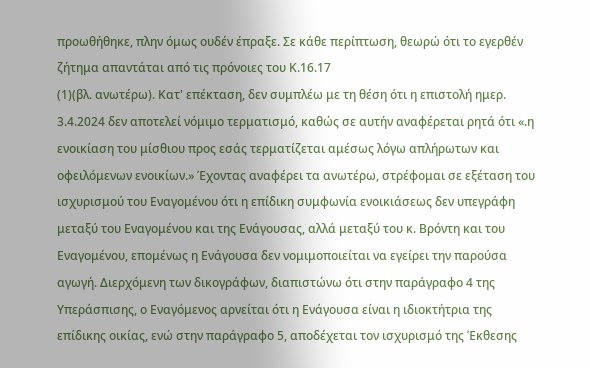προωθήθηκε, πλην όμως ουδέν έπραξε. Σε κάθε περίπτωση, θεωρώ ότι το εγερθέν ζήτημα απαντάται από τις πρόνοιες του Κ.16.17
(1)(βλ. ανωτέρω). Κατ' επέκταση, δεν συμπλέω με τη θέση ότι η επιστολή ημερ. 3.4.2024 δεν αποτελεί νόμιμο τερματισμό, καθώς σε αυτήν αναφέρεται ρητά ότι «.η ενοικίαση του μίσθιου προς εσάς τερματίζεται αμέσως λόγω απλήρωτων και οφειλόμενων ενοικίων.» Έχοντας αναφέρει τα ανωτέρω, στρέφομαι σε εξέταση του ισχυρισμού του Εναγομένου ότι η επίδικη συμφωνία ενοικιάσεως δεν υπεγράφη μεταξύ του Εναγομένου και της Ενάγουσας, αλλά μεταξύ του κ. Βρόντη και του Εναγομένου, επομένως η Ενάγουσα δεν νομιμοποιείται να εγείρει την παρούσα αγωγή. Διερχόμενη των δικογράφων, διαπιστώνω ότι στην παράγραφο 4 της Υπεράσπισης, ο Εναγόμενος αρνείται ότι η Ενάγουσα είναι η ιδιοκτήτρια της επίδικης οικίας, ενώ στην παράγραφο 5, αποδέχεται τον ισχυρισμό της Έκθεσης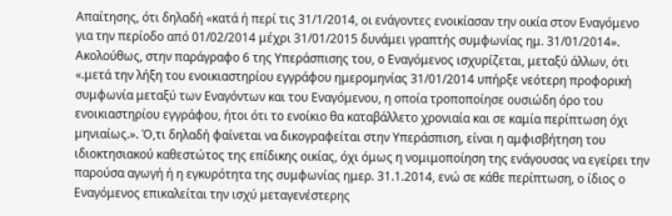Απαίτησης, ότι δηλαδή «κατά ή περί τις 31/1/2014, οι ενάγοντες ενοικίασαν την οικία στον Εναγόμενο για την περίοδο από 01/02/2014 μέχρι 31/01/2015 δυνάμει γραπτής συμφωνίας ημ. 31/01/2014». Ακολούθως, στην παράγραφο 6 της Υπεράσπισης του, ο Εναγόμενος ισχυρίζεται, μεταξύ άλλων, ότι «.μετά την λήξη του ενοικιαστηρίου εγγράφου ημερομηνίας 31/01/2014 υπήρξε νεότερη προφορική συμφωνία μεταξύ των Εναγόντων και του Εναγόμενου, η οποία τροποποίησε ουσιώδη όρο του ενοικιαστηρίου εγγράφου, ήτοι ότι το ενοίκιο θα καταβάλλετο χρονιαία και σε καμία περίπτωση όχι μηνιαίως.». Ό,τι δηλαδή φαίνεται να δικογραφείται στην Υπεράσπιση, είναι η αμφισβήτηση του ιδιοκτησιακού καθεστώτος της επίδικης οικίας, όχι όμως η νομιμοποίηση της ενάγουσας να εγείρει την παρούσα αγωγή ή η εγκυρότητα της συμφωνίας ημερ. 31.1.2014, ενώ σε κάθε περίπτωση, ο ίδιος ο Εναγόμενος επικαλείται την ισχύ μεταγενέστερης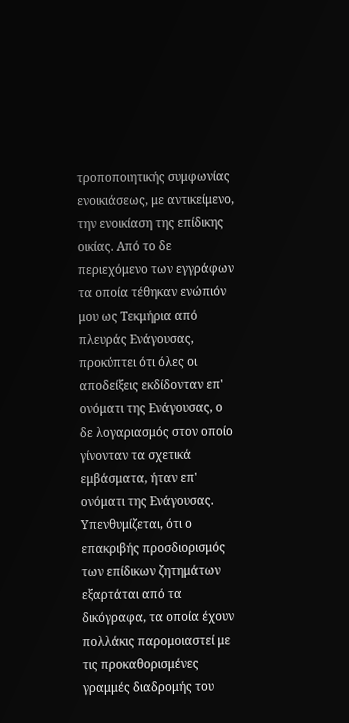τροποποιητικής συμφωνίας ενοικιάσεως, με αντικείμενο, την ενοικίαση της επίδικης οικίας. Από το δε περιεχόμενο των εγγράφων τα οποία τέθηκαν ενώπιόν μου ως Τεκμήρια από πλευράς Ενάγουσας, προκύπτει ότι όλες οι αποδείξεις εκδίδονταν επ' ονόματι της Ενάγουσας, ο δε λογαριασμός στον οποίο γίνονταν τα σχετικά εμβάσματα, ήταν επ' ονόματι της Ενάγουσας. Υπενθυμίζεται, ότι ο επακριβής προσδιορισμός των επίδικων ζητημάτων εξαρτάται από τα δικόγραφα, τα οποία έχουν πολλάκις παρομοιαστεί με τις προκαθορισμένες γραμμές διαδρομής του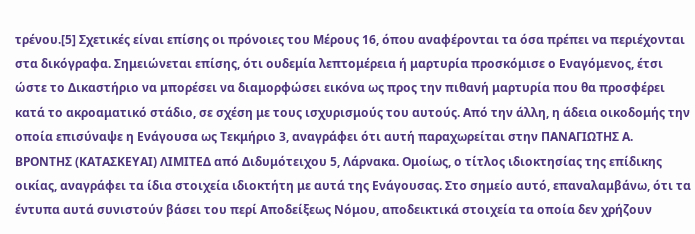τρένου.[5] Σχετικές είναι επίσης οι πρόνοιες του Μέρους 16, όπου αναφέρονται τα όσα πρέπει να περιέχονται στα δικόγραφα. Σημειώνεται επίσης, ότι ουδεμία λεπτομέρεια ή μαρτυρία προσκόμισε ο Εναγόμενος, έτσι ώστε το Δικαστήριο να μπορέσει να διαμορφώσει εικόνα ως προς την πιθανή μαρτυρία που θα προσφέρει κατά το ακροαματικό στάδιο, σε σχέση με τους ισχυρισμούς του αυτούς. Από την άλλη, η άδεια οικοδομής την οποία επισύναψε η Ενάγουσα ως Τεκμήριο 3, αναγράφει ότι αυτή παραχωρείται στην ΠΑΝΑΓΙΩΤΗΣ Α. ΒΡΟΝΤΗΣ (ΚΑΤΑΣΚΕΥΑΙ) ΛΙΜΙΤΕΔ από Διδυμότειχου 5, Λάρνακα. Ομοίως, ο τίτλος ιδιοκτησίας της επίδικης οικίας, αναγράφει τα ίδια στοιχεία ιδιοκτήτη με αυτά της Ενάγουσας. Στο σημείο αυτό, επαναλαμβάνω, ότι τα έντυπα αυτά συνιστούν βάσει του περί Αποδείξεως Νόμου, αποδεικτικά στοιχεία τα οποία δεν χρήζουν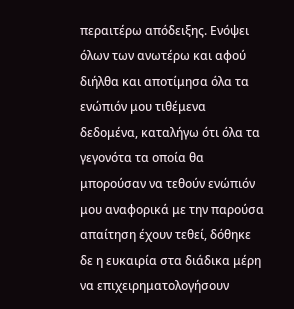περαιτέρω απόδειξης. Ενόψει όλων των ανωτέρω και αφού διήλθα και αποτίμησα όλα τα ενώπιόν μου τιθέμενα δεδομένα, καταλήγω ότι όλα τα γεγονότα τα οποία θα μπορούσαν να τεθούν ενώπιόν μου αναφορικά με την παρούσα απαίτηση έχουν τεθεί, δόθηκε δε η ευκαιρία στα διάδικα μέρη να επιχειρηματολογήσουν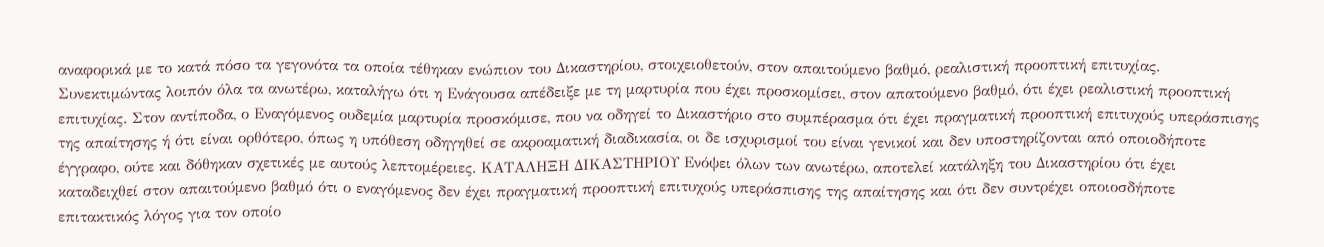αναφορικά με το κατά πόσο τα γεγονότα τα οποία τέθηκαν ενώπιον του Δικαστηρίου, στοιχειοθετούν, στον απαιτούμενο βαθμό, ρεαλιστική προοπτική επιτυχίας. Συνεκτιμώντας λοιπόν όλα τα ανωτέρω, καταλήγω ότι η Ενάγουσα απέδειξε με τη μαρτυρία που έχει προσκομίσει, στον απατούμενο βαθμό, ότι έχει ρεαλιστική προοπτική επιτυχίας. Στον αντίποδα, ο Εναγόμενος ουδεμία μαρτυρία προσκόμισε, που να οδηγεί το Δικαστήριο στο συμπέρασμα ότι έχει πραγματική προοπτική επιτυχούς υπεράσπισης της απαίτησης ή ότι είναι ορθότερο, όπως η υπόθεση οδηγηθεί σε ακροαματική διαδικασία, οι δε ισχυρισμοί του είναι γενικοί και δεν υποστηρίζονται από οποιοδήποτε έγγραφο, ούτε και δόθηκαν σχετικές με αυτούς λεπτομέρειες. ΚΑΤΑΛΗΞΗ ΔΙΚΑΣΤΗΡΙΟΥ Ενόψει όλων των ανωτέρω, αποτελεί κατάληξη του Δικαστηρίου ότι έχει καταδειχθεί στον απαιτούμενο βαθμό ότι ο εναγόμενος δεν έχει πραγματική προοπτική επιτυχούς υπεράσπισης της απαίτησης και ότι δεν συντρέχει οποιοσδήποτε επιτακτικός λόγος για τον οποίο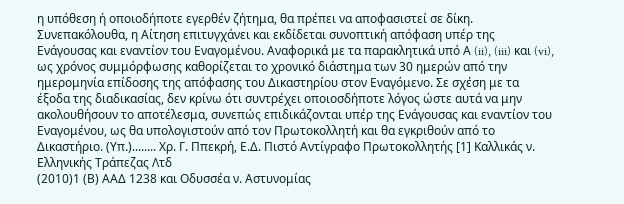η υπόθεση ή οποιοδήποτε εγερθέν ζήτημα, θα πρέπει να αποφασιστεί σε δίκη. Συνεπακόλουθα, η Αίτηση επιτυγχάνει και εκδίδεται συνοπτική απόφαση υπέρ της Ενάγουσας και εναντίον του Εναγομένου. Αναφορικά με τα παρακλητικά υπό Α (ii), (iii) και (vi), ως χρόνος συμμόρφωσης καθορίζεται το χρονικό διάστημα των 30 ημερών από την ημερομηνία επίδοσης της απόφασης του Δικαστηρίου στον Εναγόμενο. Σε σχέση με τα έξοδα της διαδικασίας, δεν κρίνω ότι συντρέχει οποιοσδήποτε λόγος ώστε αυτά να μην ακολουθήσουν το αποτέλεσμα, συνεπώς επιδικάζονται υπέρ της Ενάγουσας και εναντίον του Εναγομένου, ως θα υπολογιστούν από τον Πρωτοκολλητή και θα εγκριθούν από το Δικαστήριο. (Υπ.)........ Χρ. Γ. Ππεκρή, Ε.Δ. Πιστό Αντίγραφο Πρωτοκολλητής [1] Καλλικάς ν. Ελληνικής Τράπεζας Λτδ
(2010)1 (Β) ΑΑΔ 1238 και Οδυσσέα ν. Αστυνομίας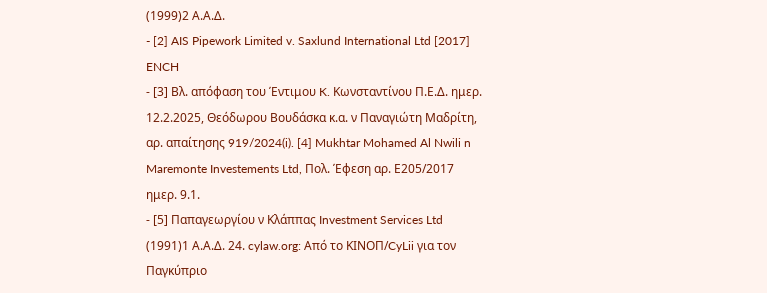(1999)2 Α.Α.Δ.
- [2] AIS Pipework Limited v. Saxlund International Ltd [2017] ENCH
- [3] Βλ. απόφαση του Έντιμου K. Κωνσταντίνου Π.Ε.Δ. ημερ. 12.2.2025, Θεόδωρου Βουδάσκα κ.α. ν Παναγιώτη Μαδρίτη, αρ. απαίτησης 919/2024(i). [4] Mukhtar Mohamed Al Nwili n Maremonte Investements Ltd, Πολ. Έφεση αρ. Ε205/2017 ημερ. 9.1.
- [5] Παπαγεωργίου ν Κλάππας Investment Services Ltd
(1991)1 Α.Α.Δ. 24. cylaw.org: Από το ΚΙΝOΠ/CyLii για τον Παγκύπριο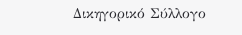Δικηγορικό Σύλλογο